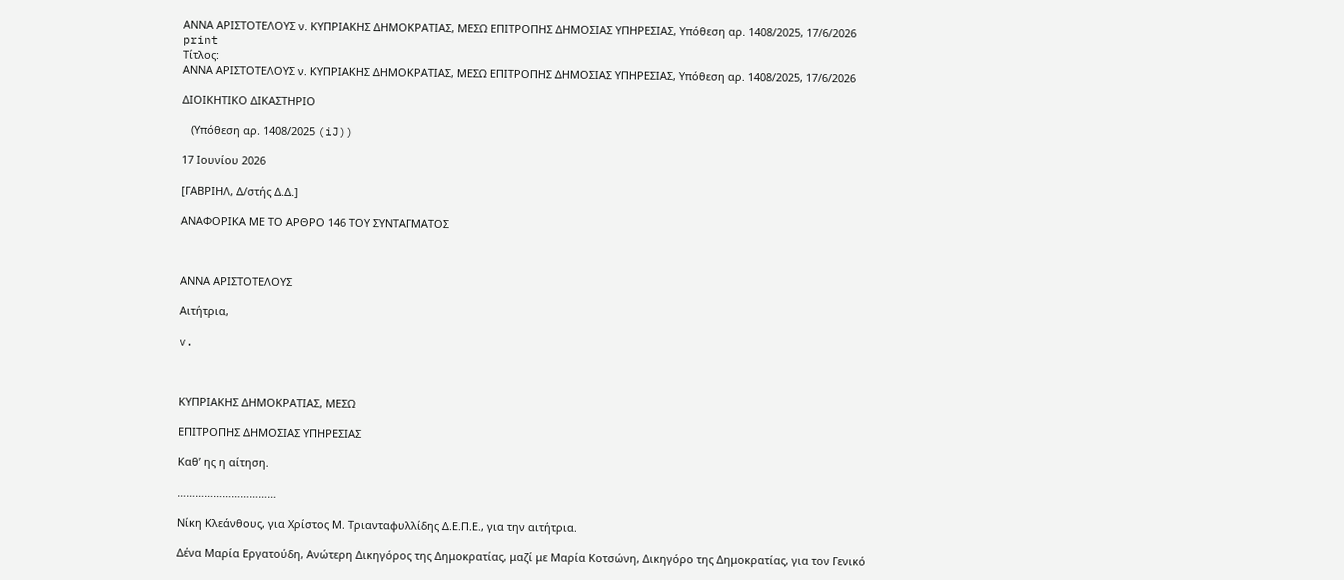ΑΝΝΑ ΑΡΙΣΤΟΤΕΛΟΥΣ ν. ΚΥΠΡΙΑΚΗΣ ΔΗΜΟΚΡΑΤΙΑΣ, ΜΕΣΩ ΕΠΙΤΡΟΠΗΣ ΔΗΜΟΣΙΑΣ ΥΠΗΡΕΣΙΑΣ, Υπόθεση αρ. 1408/2025, 17/6/2026
print
Τίτλος:
ΑΝΝΑ ΑΡΙΣΤΟΤΕΛΟΥΣ ν. ΚΥΠΡΙΑΚΗΣ ΔΗΜΟΚΡΑΤΙΑΣ, ΜΕΣΩ ΕΠΙΤΡΟΠΗΣ ΔΗΜΟΣΙΑΣ ΥΠΗΡΕΣΙΑΣ, Υπόθεση αρ. 1408/2025, 17/6/2026

ΔΙΟΙΚΗΤΙΚΟ ΔΙΚΑΣΤΗΡΙΟ

   (Υπόθεση αρ. 1408/2025 (iJ))

17 Ιουνίου 2026

[ΓΑΒΡΙΗΛ, Δ/στής Δ.Δ.]

ΑΝΑΦΟΡΙΚΑ ΜΕ ΤΟ AΡΘΡΟ 146 ΤΟΥ ΣΥΝΤΑΓΜΑΤΟΣ



ΑΝΝΑ ΑΡΙΣΤΟΤΕΛΟΥΣ

Αιτήτρια,

v.



ΚΥΠΡΙΑΚΗΣ ΔΗΜΟΚΡΑΤΙΑΣ, ΜΕΣΩ

ΕΠΙΤΡΟΠΗΣ ΔΗΜΟΣΙΑΣ ΥΠΗΡΕΣΙΑΣ

Καθ’ ης η αίτηση.

……………………………

Νίκη Κλεάνθους, για Χρίστος Μ. Τριανταφυλλίδης Δ.Ε.Π.Ε., για την αιτήτρια.

Δένα Μαρία Εργατούδη, Ανώτερη Δικηγόρος της Δημοκρατίας, μαζί με Μαρία Κοτσώνη, Δικηγόρο της Δημοκρατίας, για τον Γενικό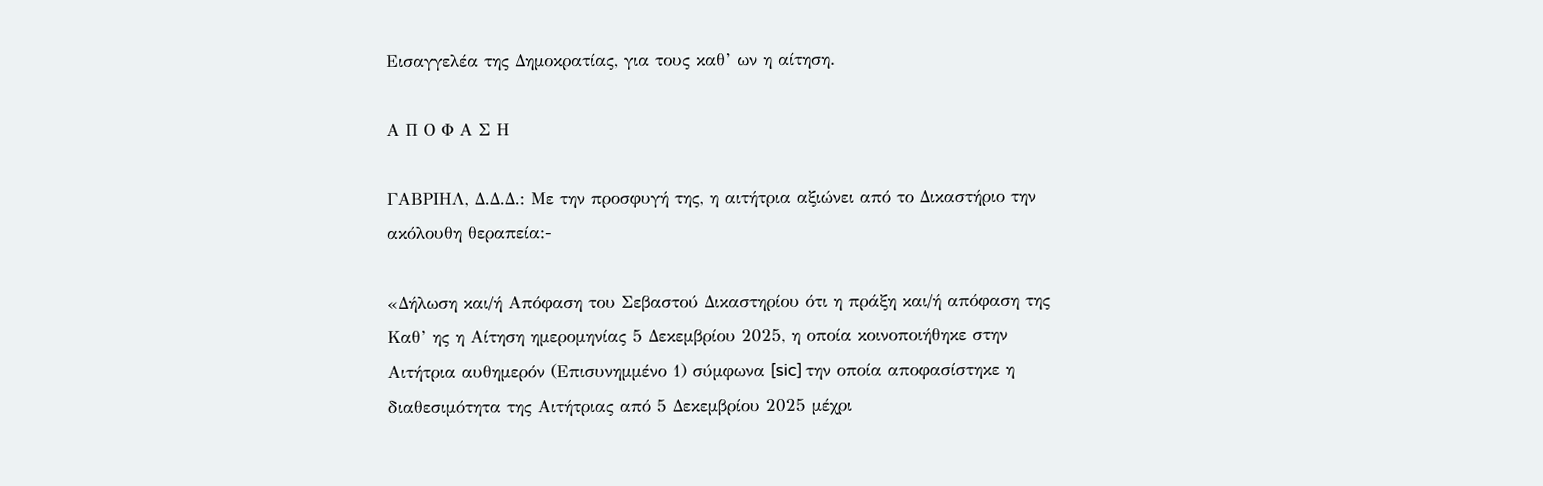Εισαγγελέα της Δημοκρατίας, για τους καθ’ ων η αίτηση.

Α Π Ο Φ Α Σ Η

ΓΑΒΡΙΗΛ, Δ.Δ.Δ.: Με την προσφυγή της, η αιτήτρια αξιώνει από το Δικαστήριο την ακόλουθη θεραπεία:-

«Δήλωση και/ή Απόφαση του Σεβαστού Δικαστηρίου ότι η πράξη και/ή απόφαση της Καθ’ ης η Αίτηση ημερομηνίας 5 Δεκεμβρίου 2025, η οποία κοινοποιήθηκε στην Αιτήτρια αυθημερόν (Επισυνημμένο 1) σύμφωνα [sic] την οποία αποφασίστηκε η διαθεσιμότητα της Αιτήτριας από 5 Δεκεμβρίου 2025 μέχρι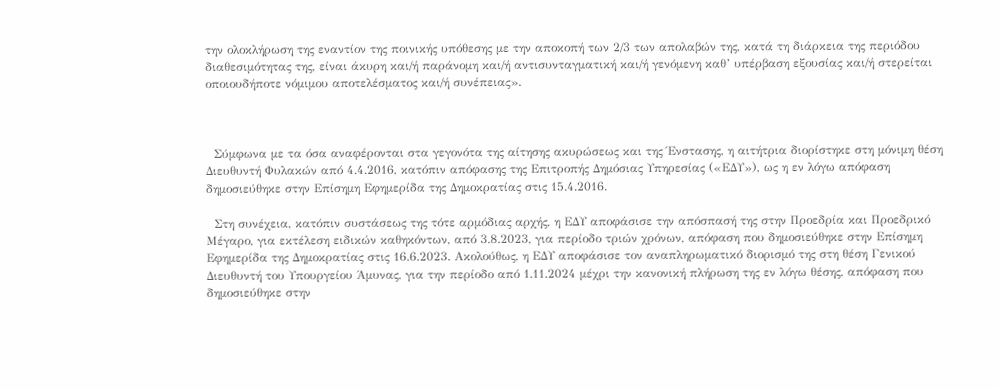την ολοκλήρωση της εναντίον της ποινικής υπόθεσης με την αποκοπή των 2/3 των απολαβών της, κατά τη διάρκεια της περιόδου διαθεσιμότητας της, είναι άκυρη και/ή παράνομη και/ή αντισυνταγματική και/ή γενόμενη καθ’ υπέρβαση εξουσίας και/ή στερείται οποιουδήποτε νόμιμου αποτελέσματος και/ή συνέπειας».



  Σύμφωνα με τα όσα αναφέρονται στα γεγονότα της αίτησης ακυρώσεως και της Ένστασης, η αιτήτρια διορίστηκε στη μόνιμη θέση Διευθυντή Φυλακών από 4.4.2016, κατόπιν απόφασης της Επιτροπής Δημόσιας Υπηρεσίας («ΕΔΥ»), ως η εν λόγω απόφαση δημοσιεύθηκε στην Επίσημη Εφημερίδα της Δημοκρατίας στις 15.4.2016.

  Στη συνέχεια, κατόπιν συστάσεως της τότε αρμόδιας αρχής, η ΕΔΥ αποφάσισε την απόσπασή της στην Προεδρία και Προεδρικό Μέγαρο, για εκτέλεση ειδικών καθηκόντων, από 3.8.2023, για περίοδο τριών χρόνων, απόφαση που δημοσιεύθηκε στην Επίσημη Εφημερίδα της Δημοκρατίας στις 16.6.2023. Ακολούθως, η ΕΔΥ αποφάσισε τον αναπληρωματικό διορισμό της στη θέση Γενικού Διευθυντή του Υπουργείου Άμυνας, για την περίοδο από 1.11.2024 μέχρι την κανονική πλήρωση της εν λόγω θέσης, απόφαση που δημοσιεύθηκε στην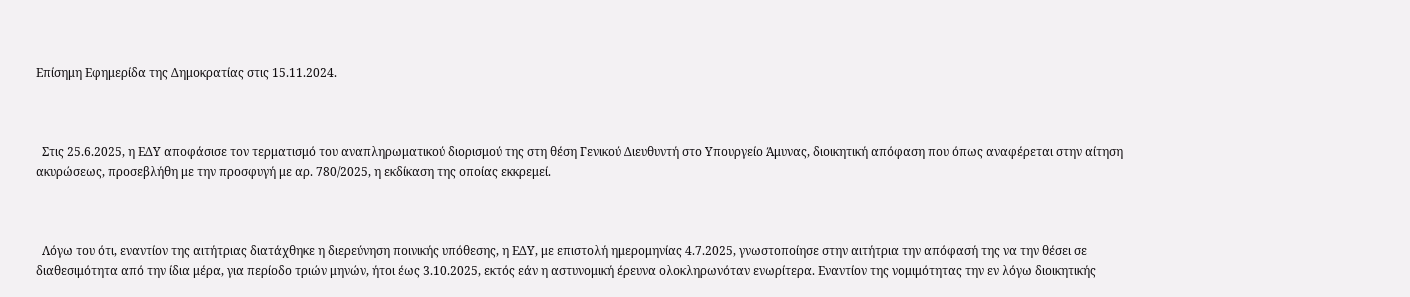Επίσημη Εφημερίδα της Δημοκρατίας στις 15.11.2024.



  Στις 25.6.2025, η ΕΔΥ αποφάσισε τον τερματισμό του αναπληρωματικού διορισμού της στη θέση Γενικού Διευθυντή στο Υπουργείο Άμυνας, διοικητική απόφαση που όπως αναφέρεται στην αίτηση ακυρώσεως, προσεβλήθη με την προσφυγή με αρ. 780/2025, η εκδίκαση της οποίας εκκρεμεί.



  Λόγω του ότι, εναντίον της αιτήτριας διατάχθηκε η διερεύνηση ποινικής υπόθεσης, η ΕΔΥ, με επιστολή ημερομηνίας 4.7.2025, γνωστοποίησε στην αιτήτρια την απόφασή της να την θέσει σε διαθεσιμότητα από την ίδια μέρα, για περίοδο τριών μηνών, ήτοι έως 3.10.2025, εκτός εάν η αστυνομική έρευνα ολοκληρωνόταν ενωρίτερα. Εναντίον της νομιμότητας την εν λόγω διοικητικής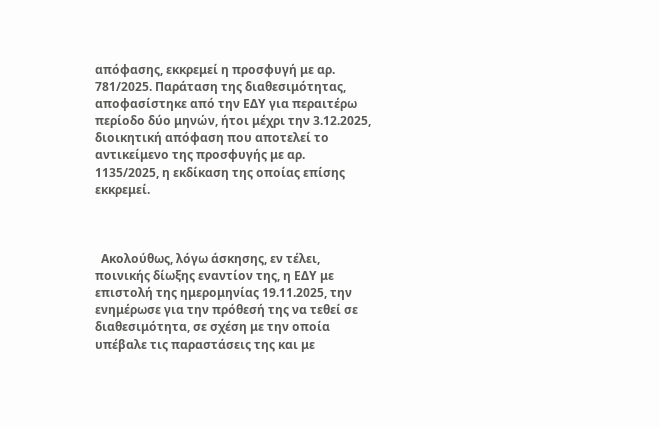απόφασης, εκκρεμεί η προσφυγή με αρ. 781/2025. Παράταση της διαθεσιμότητας, αποφασίστηκε από την ΕΔΥ για περαιτέρω περίοδο δύο μηνών, ήτοι μέχρι την 3.12.2025, διοικητική απόφαση που αποτελεί το αντικείμενο της προσφυγής με αρ. 1135/2025, η εκδίκαση της οποίας επίσης εκκρεμεί.



  Ακολούθως, λόγω άσκησης, εν τέλει, ποινικής δίωξης εναντίον της, η ΕΔΥ με επιστολή της ημερομηνίας 19.11.2025, την ενημέρωσε για την πρόθεσή της να τεθεί σε διαθεσιμότητα, σε σχέση με την οποία υπέβαλε τις παραστάσεις της και με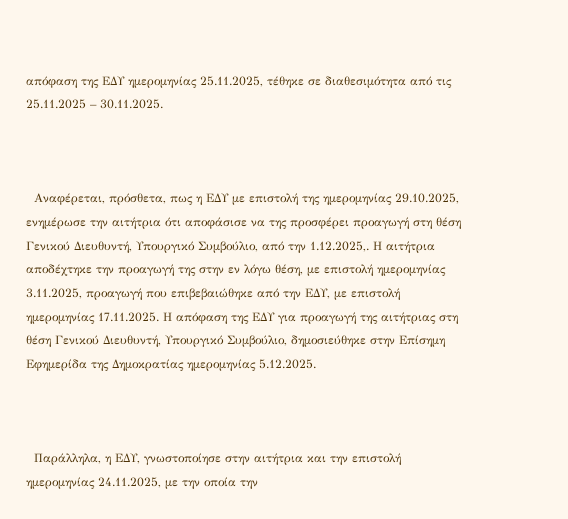απόφαση της ΕΔΥ ημερομηνίας 25.11.2025, τέθηκε σε διαθεσιμότητα από τις 25.11.2025 – 30.11.2025.



  Αναφέρεται, πρόσθετα, πως η ΕΔΥ με επιστολή της ημερομηνίας 29.10.2025, ενημέρωσε την αιτήτρια ότι αποφάσισε να της προσφέρει προαγωγή στη θέση Γενικού Διευθυντή, Υπουργικό Συμβούλιο, από την 1.12.2025,. Η αιτήτρια αποδέχτηκε την προαγωγή της στην εν λόγω θέση, με επιστολή ημερομηνίας 3.11.2025, προαγωγή που επιβεβαιώθηκε από την ΕΔΥ, με επιστολή ημερομηνίας 17.11.2025. Η απόφαση της ΕΔΥ για προαγωγή της αιτήτριας στη θέση Γενικού Διευθυντή, Υπουργικό Συμβούλιο, δημοσιεύθηκε στην Επίσημη Εφημερίδα της Δημοκρατίας ημερομηνίας 5.12.2025.



  Παράλληλα, η ΕΔΥ, γνωστοποίησε στην αιτήτρια και την επιστολή ημερομηνίας 24.11.2025, με την οποία την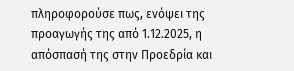πληροφορούσε πως, ενόψει της προαγωγής της από 1.12.2025, η απόσπασή της στην Προεδρία και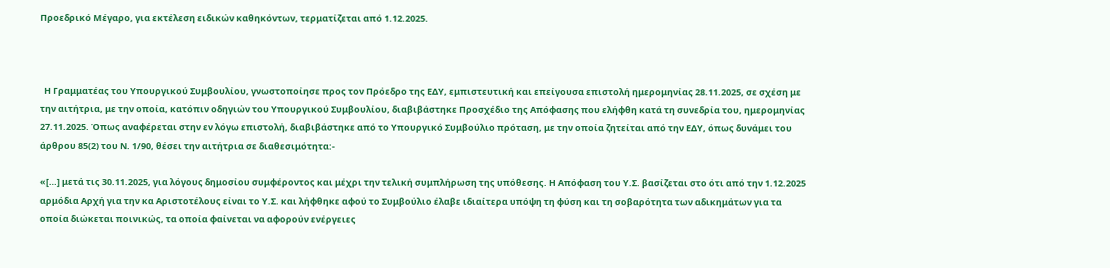Προεδρικό Μέγαρο, για εκτέλεση ειδικών καθηκόντων, τερματίζεται από 1.12.2025.



  Η Γραμματέας του Υπουργικού Συμβουλίου, γνωστοποίησε προς τον Πρόεδρο της ΕΔΥ, εμπιστευτική και επείγουσα επιστολή ημερομηνίας 28.11.2025, σε σχέση με την αιτήτρια, με την οποία, κατόπιν οδηγιών του Υπουργικού Συμβουλίου, διαβιβάστηκε Προσχέδιο της Απόφασης που ελήφθη κατά τη συνεδρία του, ημερομηνίας 27.11.2025. Όπως αναφέρεται στην εν λόγω επιστολή, διαβιβάστηκε από το Υπουργικό Συμβούλιο πρόταση, με την οποία ζητείται από την ΕΔΥ, όπως δυνάμει του άρθρου 85(2) του Ν. 1/90, θέσει την αιτήτρια σε διαθεσιμότητα:-

«[…] μετά τις 30.11.2025, για λόγους δημοσίου συμφέροντος και μέχρι την τελική συμπλήρωση της υπόθεσης. Η Απόφαση του Υ.Σ. βασίζεται στο ότι από την 1.12.2025 αρμόδια Αρχή για την κα Αριστοτέλους είναι το Υ.Σ. και λήφθηκε αφού το Συμβούλιο έλαβε ιδιαίτερα υπόψη τη φύση και τη σοβαρότητα των αδικημάτων για τα οποία διώκεται ποινικώς, τα οποία φαίνεται να αφορούν ενέργειες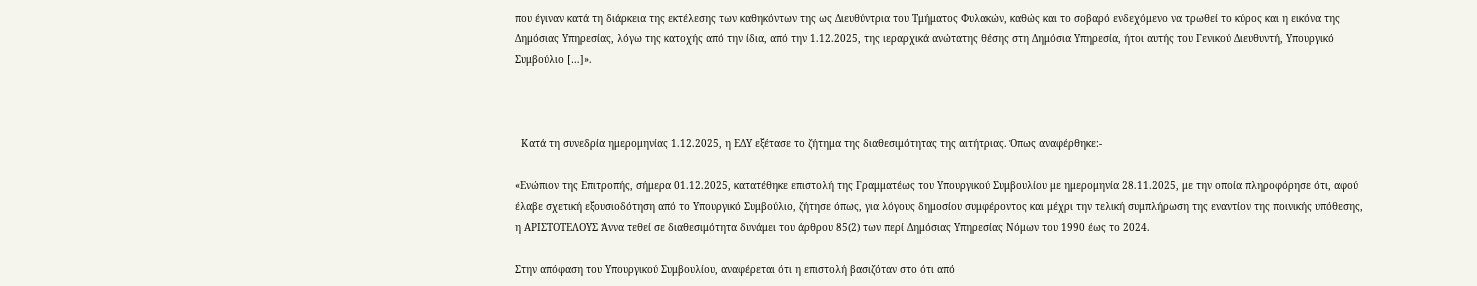που έγιναν κατά τη διάρκεια της εκτέλεσης των καθηκόντων της ως Διευθύντρια του Τμήματος Φυλακών, καθώς και το σοβαρό ενδεχόμενο να τρωθεί το κύρος και η εικόνα της Δημόσιας Υπηρεσίας, λόγω της κατοχής από την ίδια, από την 1.12.2025, της ιεραρχικά ανώτατης θέσης στη Δημόσια Υπηρεσία, ήτοι αυτής του Γενικού Διευθυντή, Υπουργικό Συμβούλιο […]».



  Κατά τη συνεδρία ημερομηνίας 1.12.2025, η ΕΔΥ εξέτασε το ζήτημα της διαθεσιμότητας της αιτήτριας. Όπως αναφέρθηκε:-

«Ενώπιον της Επιτροπής, σήμερα 01.12.2025, κατατέθηκε επιστολή της Γραμματέως του Υπουργικού Συμβουλίου με ημερομηνία 28.11.2025, με την οποία πληροφόρησε ότι, αφού έλαβε σχετική εξουσιοδότηση από το Υπουργικό Συμβούλιο, ζήτησε όπως, για λόγους δημοσίου συμφέροντος και μέχρι την τελική συμπλήρωση της εναντίον της ποινικής υπόθεσης, η ΑΡΙΣΤΟΤΕΛΟΥΣ Άννα τεθεί σε διαθεσιμότητα δυνάμει του άρθρου 85(2) των περί Δημόσιας Υπηρεσίας Νόμων του 1990 έως το 2024.

Στην απόφαση του Υπουργικού Συμβουλίου, αναφέρεται ότι η επιστολή βασιζόταν στο ότι από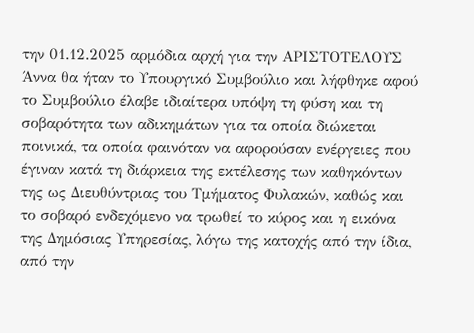την 01.12.2025 αρμόδια αρχή για την ΑΡΙΣΤΟΤΕΛΟΥΣ Άννα θα ήταν το Υπουργικό Συμβούλιο και λήφθηκε αφού το Συμβούλιο έλαβε ιδιαίτερα υπόψη τη φύση και τη σοβαρότητα των αδικημάτων για τα οποία διώκεται ποινικά, τα οποία φαινόταν να αφορούσαν ενέργειες που έγιναν κατά τη διάρκεια της εκτέλεσης των καθηκόντων της ως Διευθύντριας του Τμήματος Φυλακών, καθώς και το σοβαρό ενδεχόμενο να τρωθεί το κύρος και η εικόνα της Δημόσιας Υπηρεσίας, λόγω της κατοχής από την ίδια, από την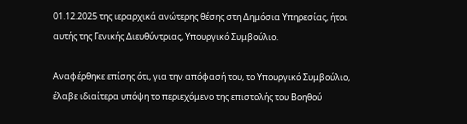01.12.2025 της ιεραρχικά ανώτερης θέσης στη Δημόσια Υπηρεσίας, ήτοι αυτής της Γενικής Διευθύντριας, Υπουργικό Συμβούλιο.

Αναφέρθηκε επίσης ότι, για την απόφασή του, το Υπουργικό Συμβούλιο, έλαβε ιδιαίτερα υπόψη το περιεχόμενο της επιστολής του Βοηθού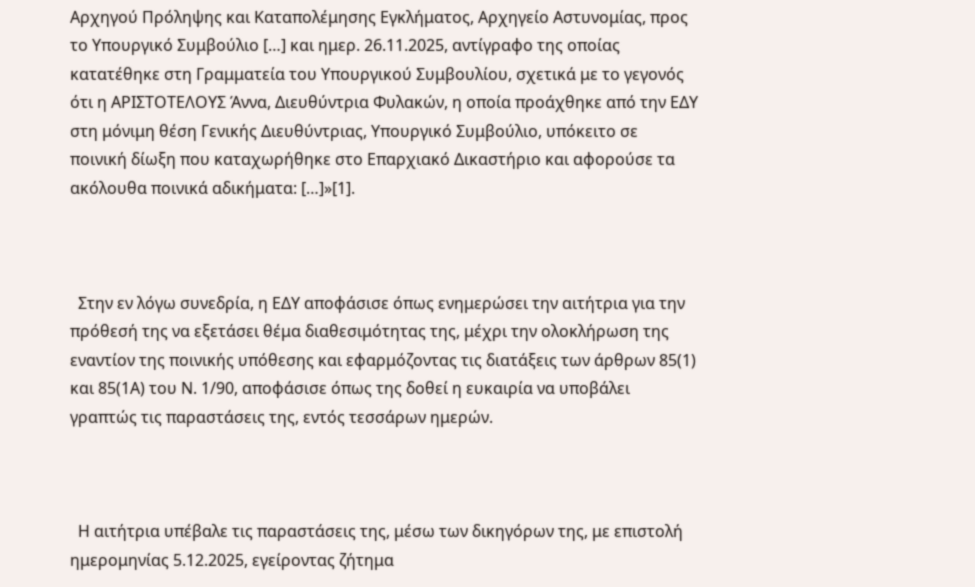Αρχηγού Πρόληψης και Καταπολέμησης Εγκλήματος, Αρχηγείο Αστυνομίας, προς το Υπουργικό Συμβούλιο […] και ημερ. 26.11.2025, αντίγραφο της οποίας κατατέθηκε στη Γραμματεία του Υπουργικού Συμβουλίου, σχετικά με το γεγονός ότι η ΑΡΙΣΤΟΤΕΛΟΥΣ Άννα, Διευθύντρια Φυλακών, η οποία προάχθηκε από την ΕΔΥ στη μόνιμη θέση Γενικής Διευθύντριας, Υπουργικό Συμβούλιο, υπόκειτο σε ποινική δίωξη που καταχωρήθηκε στο Επαρχιακό Δικαστήριο και αφορούσε τα ακόλουθα ποινικά αδικήματα: […]»[1].



  Στην εν λόγω συνεδρία, η ΕΔΥ αποφάσισε όπως ενημερώσει την αιτήτρια για την πρόθεσή της να εξετάσει θέμα διαθεσιμότητας της, μέχρι την ολοκλήρωση της εναντίον της ποινικής υπόθεσης και εφαρμόζοντας τις διατάξεις των άρθρων 85(1) και 85(1Α) του Ν. 1/90, αποφάσισε όπως της δοθεί η ευκαιρία να υποβάλει γραπτώς τις παραστάσεις της, εντός τεσσάρων ημερών.



  Η αιτήτρια υπέβαλε τις παραστάσεις της, μέσω των δικηγόρων της, με επιστολή ημερομηνίας 5.12.2025, εγείροντας ζήτημα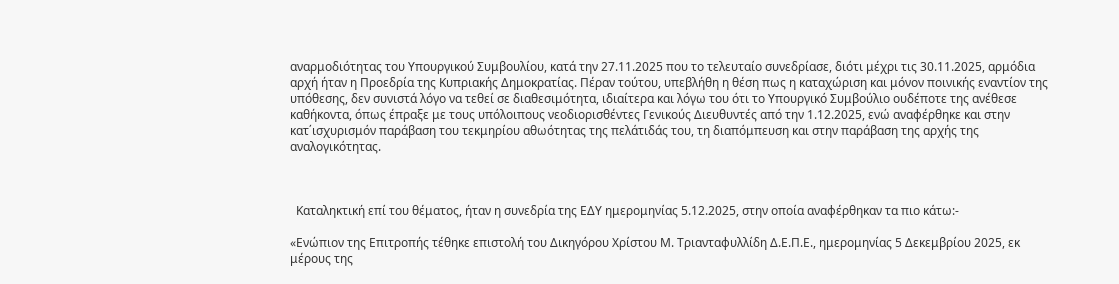αναρμοδιότητας του Υπουργικού Συμβουλίου, κατά την 27.11.2025 που το τελευταίο συνεδρίασε, διότι μέχρι τις 30.11.2025, αρμόδια αρχή ήταν η Προεδρία της Κυπριακής Δημοκρατίας. Πέραν τούτου, υπεβλήθη η θέση πως η καταχώριση και μόνον ποινικής εναντίον της υπόθεσης, δεν συνιστά λόγο να τεθεί σε διαθεσιμότητα, ιδιαίτερα και λόγω του ότι το Υπουργικό Συμβούλιο ουδέποτε της ανέθεσε καθήκοντα, όπως έπραξε με τους υπόλοιπους νεοδιορισθέντες Γενικούς Διευθυντές από την 1.12.2025, ενώ αναφέρθηκε και στην κατ΄ισχυρισμόν παράβαση του τεκμηρίου αθωότητας της πελάτιδάς του, τη διαπόμπευση και στην παράβαση της αρχής της αναλογικότητας.



  Καταληκτική επί του θέματος, ήταν η συνεδρία της ΕΔΥ ημερομηνίας 5.12.2025, στην οποία αναφέρθηκαν τα πιο κάτω:-

«Ενώπιον της Επιτροπής τέθηκε επιστολή του Δικηγόρου Χρίστου Μ. Τριανταφυλλίδη Δ.Ε.Π.Ε., ημερομηνίας 5 Δεκεμβρίου 2025, εκ μέρους της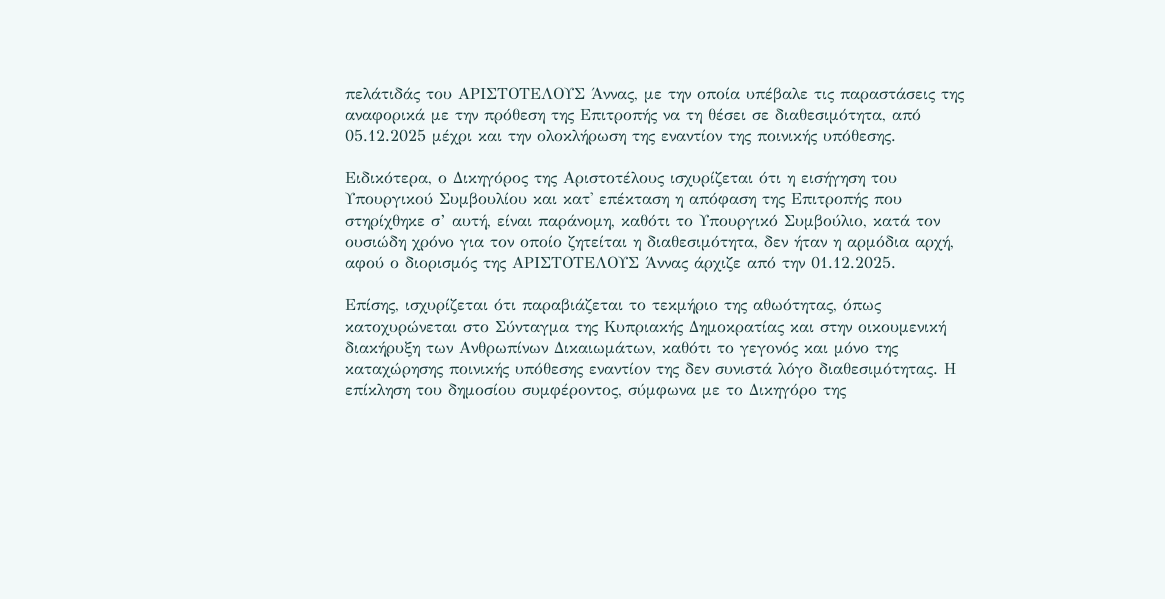πελάτιδάς του ΑΡΙΣΤΟΤΕΛΟΥΣ Άννας, με την οποία υπέβαλε τις παραστάσεις της αναφορικά με την πρόθεση της Επιτροπής να τη θέσει σε διαθεσιμότητα, από 05.12.2025 μέχρι και την ολοκλήρωση της εναντίον της ποινικής υπόθεσης.

Ειδικότερα, ο Δικηγόρος της Αριστοτέλους ισχυρίζεται ότι η εισήγηση του Υπουργικού Συμβουλίου και κατ' επέκταση η απόφαση της Επιτροπής που στηρίχθηκε σ’ αυτή, είναι παράνομη, καθότι το Υπουργικό Συμβούλιο, κατά τον ουσιώδη χρόνο για τον οποίο ζητείται η διαθεσιμότητα, δεν ήταν η αρμόδια αρχή, αφού ο διορισμός της ΑΡΙΣΤΟΤΕΛΟΥΣ Άννας άρχιζε από την 01.12.2025.

Επίσης, ισχυρίζεται ότι παραβιάζεται το τεκμήριο της αθωότητας, όπως κατοχυρώνεται στο Σύνταγμα της Κυπριακής Δημοκρατίας και στην οικουμενική διακήρυξη των Ανθρωπίνων Δικαιωμάτων, καθότι το γεγονός και μόνο της καταχώρησης ποινικής υπόθεσης εναντίον της δεν συνιστά λόγο διαθεσιμότητας. Η επίκληση του δημοσίου συμφέροντος, σύμφωνα με το Δικηγόρο της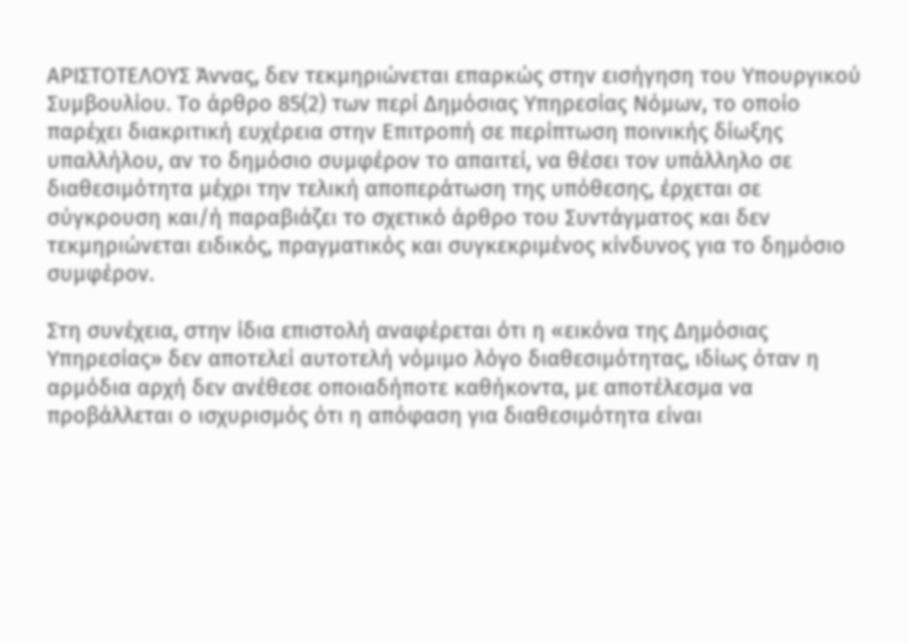ΑΡΙΣΤΟΤΕΛΟΥΣ Άννας, δεν τεκμηριώνεται επαρκώς στην εισήγηση του Υπουργικού Συμβουλίου. Το άρθρο 85(2) των περί Δημόσιας Υπηρεσίας Νόμων, το οποίο παρέχει διακριτική ευχέρεια στην Επιτροπή σε περίπτωση ποινικής δίωξης υπαλλήλου, αν το δημόσιο συμφέρον το απαιτεί, να θέσει τον υπάλληλο σε διαθεσιμότητα μέχρι την τελική αποπεράτωση της υπόθεσης, έρχεται σε σύγκρουση και/ή παραβιάζει το σχετικό άρθρο του Συντάγματος και δεν τεκμηριώνεται ειδικός, πραγματικός και συγκεκριμένος κίνδυνος για το δημόσιο συμφέρον.

Στη συνέχεια, στην ίδια επιστολή αναφέρεται ότι η «εικόνα της Δημόσιας Υπηρεσίας» δεν αποτελεί αυτοτελή νόμιμο λόγο διαθεσιμότητας, ιδίως όταν η αρμόδια αρχή δεν ανέθεσε οποιαδήποτε καθήκοντα, με αποτέλεσμα να προβάλλεται ο ισχυρισμός ότι η απόφαση για διαθεσιμότητα είναι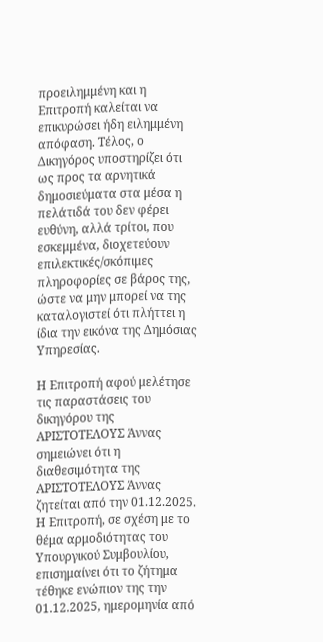προειλημμένη και η Επιτροπή καλείται να επικυρώσει ήδη ειλημμένη απόφαση. Τέλος, ο Δικηγόρος υποστηρίζει ότι ως προς τα αρνητικά δημοσιεύματα στα μέσα η πελάτιδά του δεν φέρει ευθύνη, αλλά τρίτοι, που εσκεμμένα, διοχετεύουν επιλεκτικές/σκόπιμες πληροφορίες σε βάρος της, ώστε να μην μπορεί να της καταλογιστεί ότι πλήττει η ίδια την εικόνα της Δημόσιας Υπηρεσίας.

Η Επιτροπή αφού μελέτησε τις παραστάσεις του δικηγόρου της ΑΡΙΣΤΟΤΕΛΟΥΣ Άννας σημειώνει ότι η διαθεσιμότητα της ΑΡΙΣΤΟΤΕΛΟΥΣ Άννας ζητείται από την 01.12.2025. Η Επιτροπή, σε σχέση με το θέμα αρμοδιότητας του Υπουργικού Συμβουλίου, επισημαίνει ότι το ζήτημα τέθηκε ενώπιον της την 01.12.2025, ημερομηνία από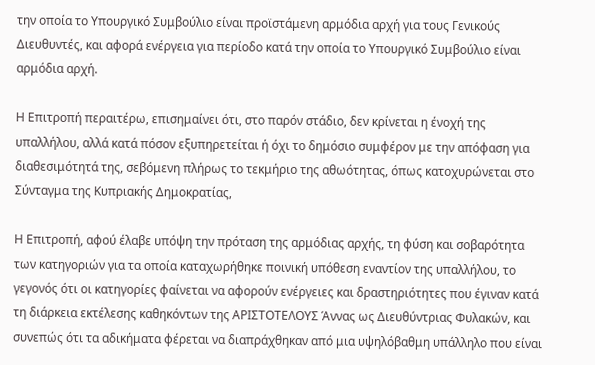την οποία το Υπουργικό Συμβούλιο είναι προϊστάμενη αρμόδια αρχή για τους Γενικούς Διευθυντές, και αφορά ενέργεια για περίοδο κατά την οποία το Υπουργικό Συμβούλιο είναι αρμόδια αρχή.

Η Επιτροπή περαιτέρω, επισημαίνει ότι, στο παρόν στάδιο, δεν κρίνεται η ένοχή της υπαλλήλου, αλλά κατά πόσον εξυπηρετείται ή όχι το δημόσιο συμφέρον με την απόφαση για διαθεσιμότητά της, σεβόμενη πλήρως το τεκμήριο της αθωότητας, όπως κατοχυρώνεται στο Σύνταγμα της Κυπριακής Δημοκρατίας,

Η Επιτροπή, αφού έλαβε υπόψη την πρόταση της αρμόδιας αρχής, τη φύση και σοβαρότητα των κατηγοριών για τα οποία καταχωρήθηκε ποινική υπόθεση εναντίον της υπαλλήλου, το γεγονός ότι οι κατηγορίες φαίνεται να αφορούν ενέργειες και δραστηριότητες που έγιναν κατά τη διάρκεια εκτέλεσης καθηκόντων της ΑΡΙΣΤΟΤΕΛΟΥΣ Άννας ως Διευθύντριας Φυλακών, και συνεπώς ότι τα αδικήματα φέρεται να διαπράχθηκαν από μια υψηλόβαθμη υπάλληλο που είναι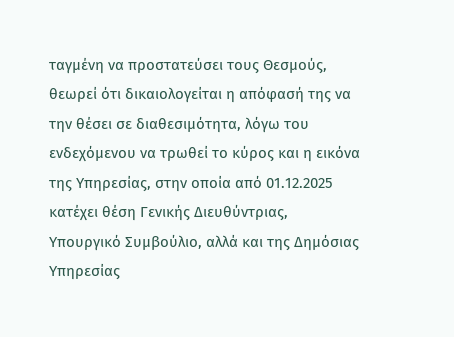ταγμένη να προστατεύσει τους Θεσμούς, θεωρεί ότι δικαιολογείται η απόφασή της να την θέσει σε διαθεσιμότητα, λόγω του ενδεχόμενου να τρωθεί το κύρος και η εικόνα της Υπηρεσίας, στην οποία από 01.12.2025 κατέχει θέση Γενικής Διευθύντριας, Υπουργικό Συμβούλιο, αλλά και της Δημόσιας Υπηρεσίας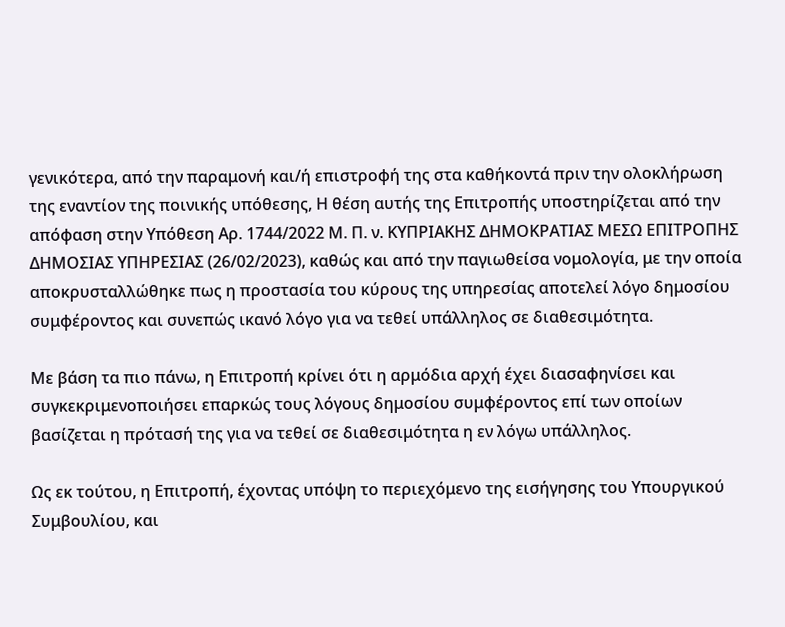γενικότερα, από την παραμονή και/ή επιστροφή της στα καθήκοντά πριν την ολοκλήρωση της εναντίον της ποινικής υπόθεσης, Η θέση αυτής της Επιτροπής υποστηρίζεται από την απόφαση στην Υπόθεση Αρ. 1744/2022 Μ. Π. ν. ΚΥΠΡΙΑΚΗΣ ΔΗΜΟΚΡΑΤΙΑΣ ΜΕΣΩ ΕΠΙΤΡΟΠΗΣ ΔΗΜΟΣΙΑΣ ΥΠΗΡΕΣΙΑΣ (26/02/2023), καθώς και από την παγιωθείσα νομολογία, με την οποία αποκρυσταλλώθηκε πως η προστασία του κύρους της υπηρεσίας αποτελεί λόγο δημοσίου συμφέροντος και συνεπώς ικανό λόγο για να τεθεί υπάλληλος σε διαθεσιμότητα.

Με βάση τα πιο πάνω, η Επιτροπή κρίνει ότι η αρμόδια αρχή έχει διασαφηνίσει και συγκεκριμενοποιήσει επαρκώς τους λόγους δημοσίου συμφέροντος επί των οποίων βασίζεται η πρότασή της για να τεθεί σε διαθεσιμότητα η εν λόγω υπάλληλος.

Ως εκ τούτου, η Επιτροπή, έχοντας υπόψη το περιεχόμενο της εισήγησης του Υπουργικού Συμβουλίου, και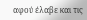αφού έλαβε και τις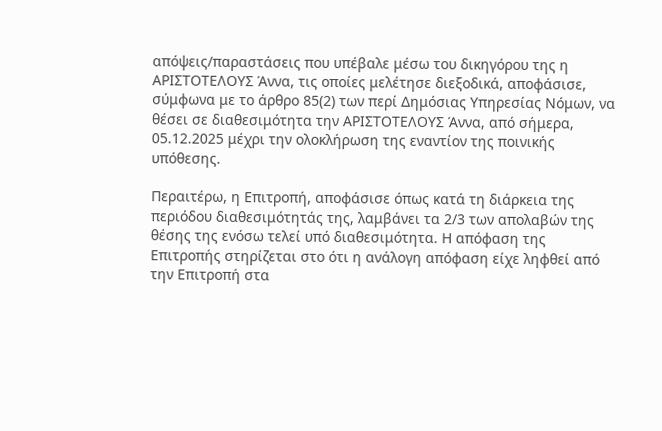απόψεις/παραστάσεις που υπέβαλε μέσω του δικηγόρου της η ΑΡΙΣΤΟΤΕΛΟΥΣ Άννα, τις οποίες μελέτησε διεξοδικά, αποφάσισε, σύμφωνα με το άρθρο 85(2) των περί Δημόσιας Υπηρεσίας Νόμων, να θέσει σε διαθεσιμότητα την ΑΡΙΣΤΟΤΕΛΟΥΣ Άννα, από σήμερα, 05.12.2025 μέχρι την ολοκλήρωση της εναντίον της ποινικής υπόθεσης.

Περαιτέρω, η Επιτροπή, αποφάσισε όπως κατά τη διάρκεια της περιόδου διαθεσιμότητάς της, λαμβάνει τα 2/3 των απολαβών της θέσης της ενόσω τελεί υπό διαθεσιμότητα. Η απόφαση της Επιτροπής στηρίζεται στο ότι η ανάλογη απόφαση είχε ληφθεί από την Επιτροπή στα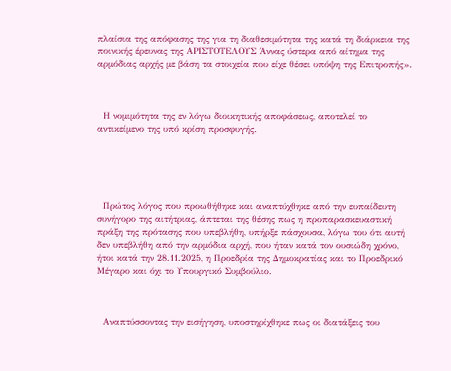πλαίσια της απόφασης της για τη διαθεσιμότητα της κατά τη διάρκεια της ποινικής έρευνας της ΑΡΙΣΤΟΤΕΛΟΥΣ Άννας ύστερα από αίτημα της αρμόδιας αρχής με βάση τα στοιχεία που είχε θέσει υπόψη της Επιτροπής».



  Η νομιμότητα της εν λόγω διοικητικής αποφάσεως, αποτελεί το αντικείμενο της υπό κρίση προσφυγής.





  Πρώτος λόγος που προωθήθηκε και αναπτύχθηκε από την ευπαίδευτη συνήγορο της αιτήτριας, άπτεται της θέσης πως η προπαρασκευαστική πράξη της πρότασης που υπεβλήθη, υπήρξε πάσχουσα, λόγω του ότι αυτή δεν υπεβλήθη από την αρμόδια αρχή, που ήταν κατά τον ουσιώδη χρόνο, ήτοι κατά την 28.11.2025, η Προεδρία της Δημοκρατίας και το Προεδρικό Μέγαρο και όχι το Υπουργικό Συμβούλιο.



  Αναπτύσσοντας την εισήγηση, υποστηρίχθηκε πως οι διατάξεις του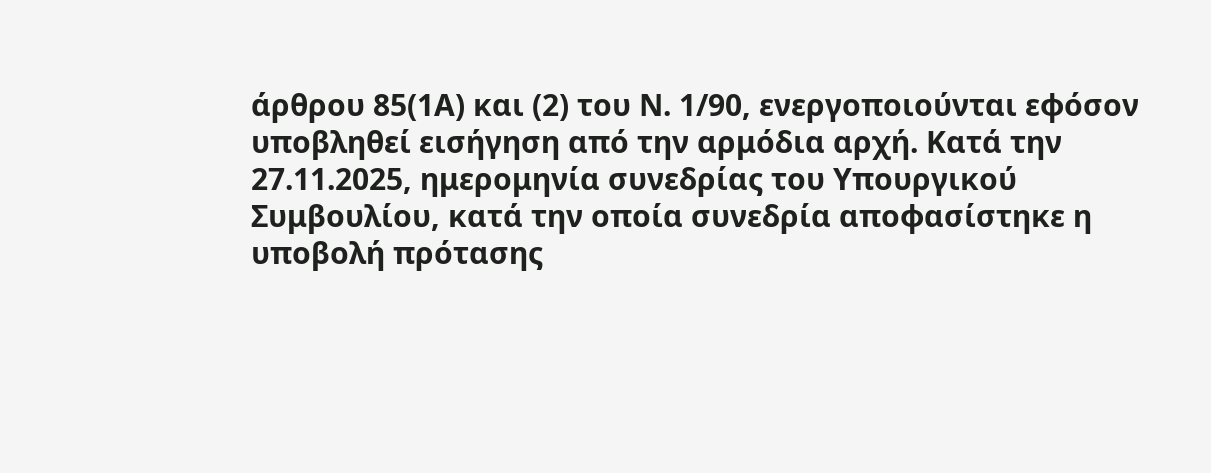άρθρου 85(1Α) και (2) του Ν. 1/90, ενεργοποιούνται εφόσον υποβληθεί εισήγηση από την αρμόδια αρχή. Κατά την 27.11.2025, ημερομηνία συνεδρίας του Υπουργικού Συμβουλίου, κατά την οποία συνεδρία αποφασίστηκε η υποβολή πρότασης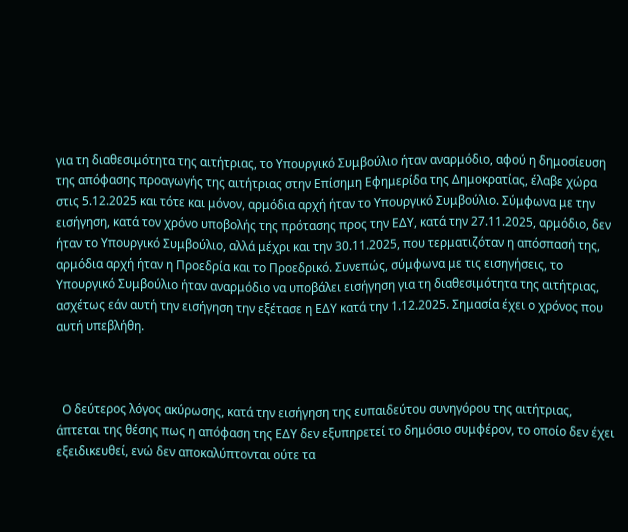για τη διαθεσιμότητα της αιτήτριας, το Υπουργικό Συμβούλιο ήταν αναρμόδιο, αφού η δημοσίευση της απόφασης προαγωγής της αιτήτριας στην Επίσημη Εφημερίδα της Δημοκρατίας, έλαβε χώρα στις 5.12.2025 και τότε και μόνον, αρμόδια αρχή ήταν το Υπουργικό Συμβούλιο. Σύμφωνα με την εισήγηση, κατά τον χρόνο υποβολής της πρότασης προς την ΕΔΥ, κατά την 27.11.2025, αρμόδιο, δεν ήταν το Υπουργικό Συμβούλιο, αλλά μέχρι και την 30.11.2025, που τερματιζόταν η απόσπασή της, αρμόδια αρχή ήταν η Προεδρία και το Προεδρικό. Συνεπώς, σύμφωνα με τις εισηγήσεις, το Υπουργικό Συμβούλιο ήταν αναρμόδιο να υποβάλει εισήγηση για τη διαθεσιμότητα της αιτήτριας, ασχέτως εάν αυτή την εισήγηση την εξέτασε η ΕΔΥ κατά την 1.12.2025. Σημασία έχει ο χρόνος που αυτή υπεβλήθη.



  Ο δεύτερος λόγος ακύρωσης, κατά την εισήγηση της ευπαιδεύτου συνηγόρου της αιτήτριας, άπτεται της θέσης πως η απόφαση της ΕΔΥ δεν εξυπηρετεί το δημόσιο συμφέρον, το οποίο δεν έχει εξειδικευθεί, ενώ δεν αποκαλύπτονται ούτε τα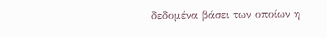δεδομένα βάσει των οποίων η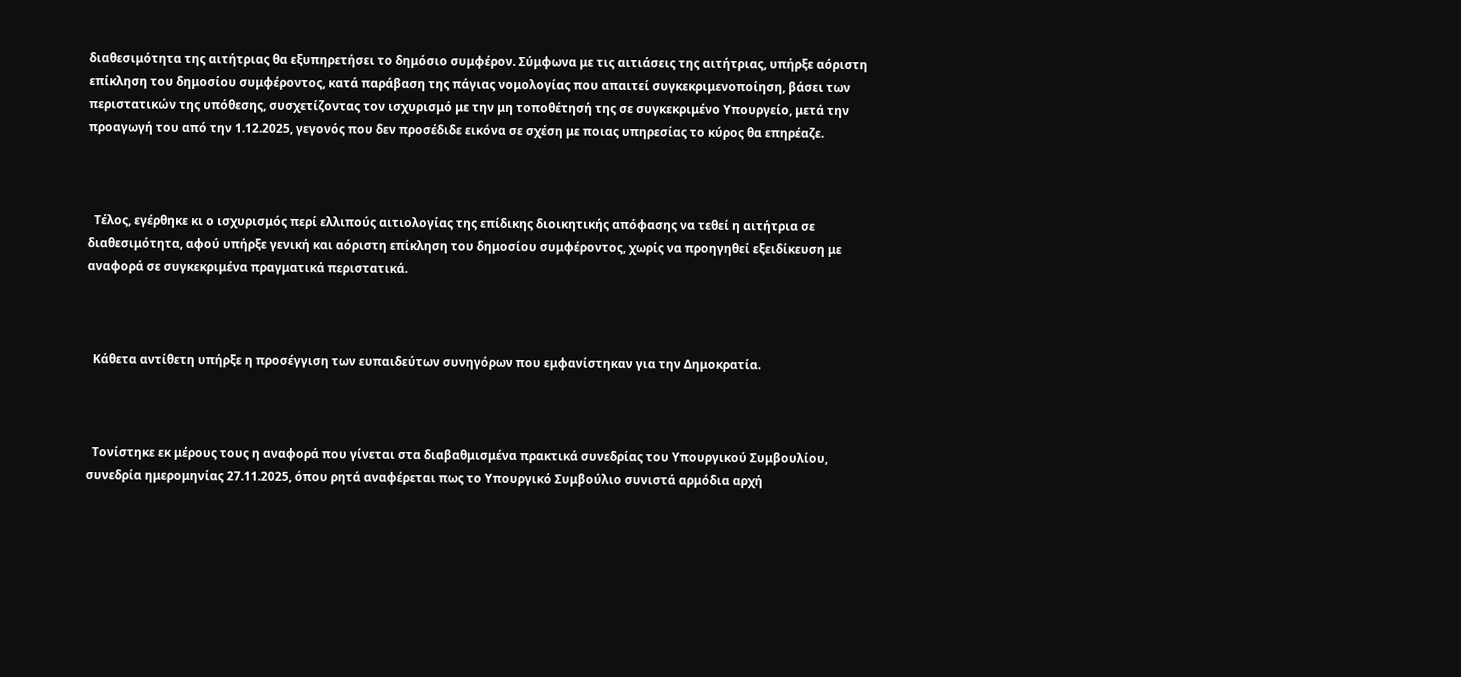διαθεσιμότητα της αιτήτριας θα εξυπηρετήσει το δημόσιο συμφέρον. Σύμφωνα με τις αιτιάσεις της αιτήτριας, υπήρξε αόριστη επίκληση του δημοσίου συμφέροντος, κατά παράβαση της πάγιας νομολογίας που απαιτεί συγκεκριμενοποίηση, βάσει των περιστατικών της υπόθεσης, συσχετίζοντας τον ισχυρισμό με την μη τοποθέτησή της σε συγκεκριμένο Υπουργείο, μετά την προαγωγή του από την 1.12.2025, γεγονός που δεν προσέδιδε εικόνα σε σχέση με ποιας υπηρεσίας το κύρος θα επηρέαζε.



  Τέλος, εγέρθηκε κι ο ισχυρισμός περί ελλιπούς αιτιολογίας της επίδικης διοικητικής απόφασης να τεθεί η αιτήτρια σε διαθεσιμότητα, αφού υπήρξε γενική και αόριστη επίκληση του δημοσίου συμφέροντος, χωρίς να προηγηθεί εξειδίκευση με αναφορά σε συγκεκριμένα πραγματικά περιστατικά.



  Κάθετα αντίθετη υπήρξε η προσέγγιση των ευπαιδεύτων συνηγόρων που εμφανίστηκαν για την Δημοκρατία.



  Τονίστηκε εκ μέρους τους η αναφορά που γίνεται στα διαβαθμισμένα πρακτικά συνεδρίας του Υπουργικού Συμβουλίου, συνεδρία ημερομηνίας 27.11.2025, όπου ρητά αναφέρεται πως το Υπουργικό Συμβούλιο συνιστά αρμόδια αρχή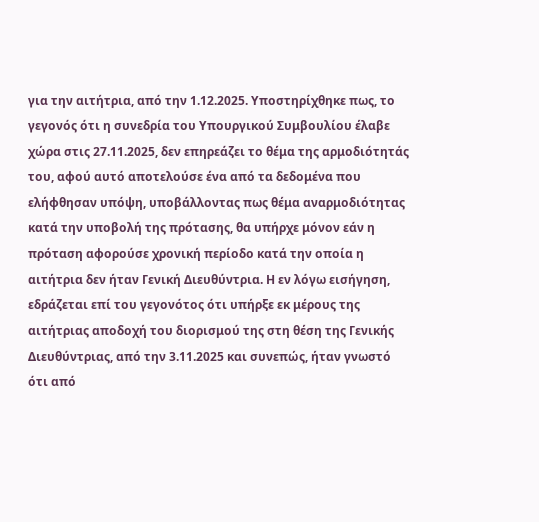για την αιτήτρια, από την 1.12.2025. Υποστηρίχθηκε πως, το γεγονός ότι η συνεδρία του Υπουργικού Συμβουλίου έλαβε χώρα στις 27.11.2025, δεν επηρεάζει το θέμα της αρμοδιότητάς του, αφού αυτό αποτελούσε ένα από τα δεδομένα που ελήφθησαν υπόψη, υποβάλλοντας πως θέμα αναρμοδιότητας κατά την υποβολή της πρότασης, θα υπήρχε μόνον εάν η πρόταση αφορούσε χρονική περίοδο κατά την οποία η αιτήτρια δεν ήταν Γενική Διευθύντρια. Η εν λόγω εισήγηση, εδράζεται επί του γεγονότος ότι υπήρξε εκ μέρους της αιτήτριας αποδοχή του διορισμού της στη θέση της Γενικής Διευθύντριας, από την 3.11.2025 και συνεπώς, ήταν γνωστό ότι από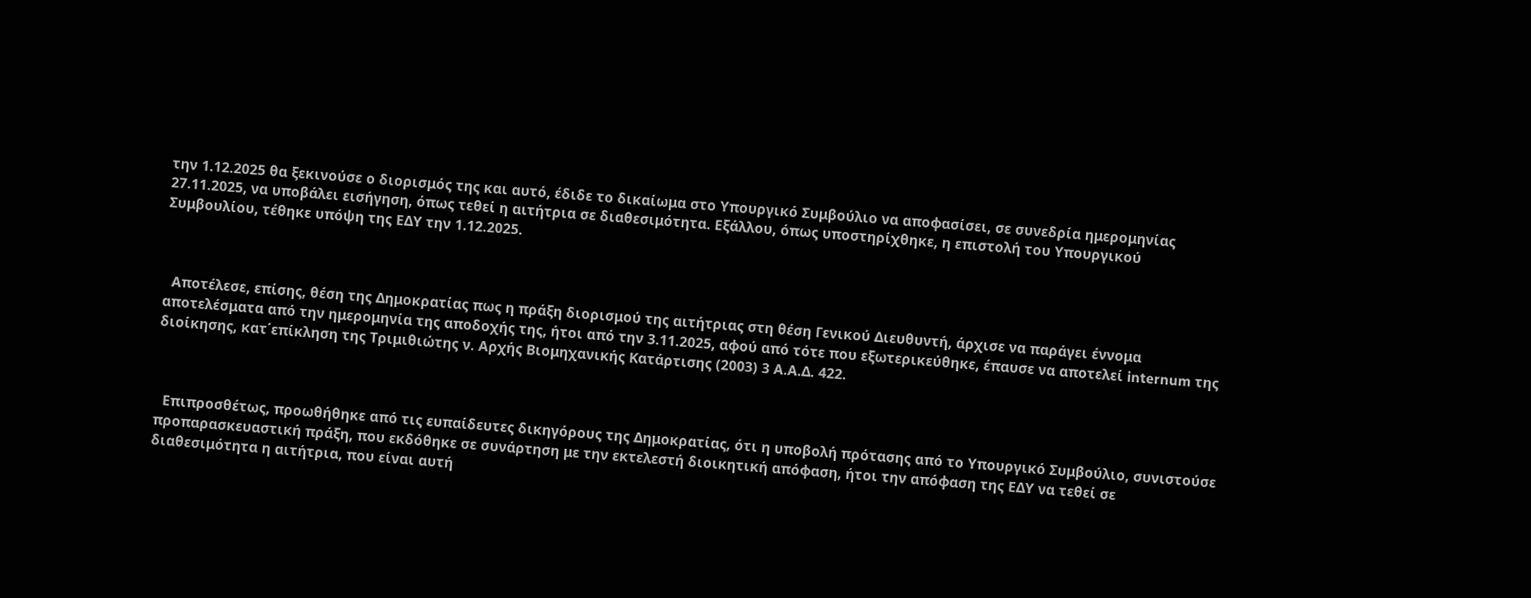την 1.12.2025 θα ξεκινούσε ο διορισμός της και αυτό, έδιδε το δικαίωμα στο Υπουργικό Συμβούλιο να αποφασίσει, σε συνεδρία ημερομηνίας 27.11.2025, να υποβάλει εισήγηση, όπως τεθεί η αιτήτρια σε διαθεσιμότητα. Εξάλλου, όπως υποστηρίχθηκε, η επιστολή του Υπουργικού Συμβουλίου, τέθηκε υπόψη της ΕΔΥ την 1.12.2025.



  Αποτέλεσε, επίσης, θέση της Δημοκρατίας πως η πράξη διορισμού της αιτήτριας στη θέση Γενικού Διευθυντή, άρχισε να παράγει έννομα αποτελέσματα από την ημερομηνία της αποδοχής της, ήτοι από την 3.11.2025, αφού από τότε που εξωτερικεύθηκε, έπαυσε να αποτελεί internum της διοίκησης, κατ΄επίκληση της Τριμιθιώτης ν. Αρχής Βιομηχανικής Κατάρτισης (2003) 3 Α.Α.Δ. 422.



  Επιπροσθέτως, προωθήθηκε από τις ευπαίδευτες δικηγόρους της Δημοκρατίας, ότι η υποβολή πρότασης από το Υπουργικό Συμβούλιο, συνιστούσε προπαρασκευαστική πράξη, που εκδόθηκε σε συνάρτηση με την εκτελεστή διοικητική απόφαση, ήτοι την απόφαση της ΕΔΥ να τεθεί σε διαθεσιμότητα η αιτήτρια, που είναι αυτή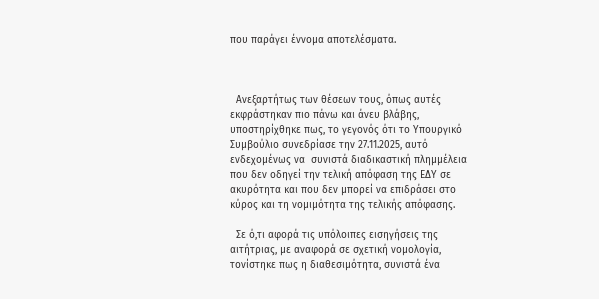που παράγει έννομα αποτελέσματα.



  Ανεξαρτήτως των θέσεων τους, όπως αυτές εκφράστηκαν πιο πάνω και άνευ βλάβης, υποστηρίχθηκε πως, το γεγονός ότι το Υπουργικό Συμβούλιο συνεδρίασε την 27.11.2025, αυτό ενδεχομένως να  συνιστά διαδικαστική πλημμέλεια που δεν οδηγεί την τελική απόφαση της ΕΔΥ σε ακυρότητα και που δεν μπορεί να επιδράσει στο κύρος και τη νομιμότητα της τελικής απόφασης.

  Σε ό,τι αφορά τις υπόλοιπες εισηγήσεις της αιτήτριας, με αναφορά σε σχετική νομολογία, τονίστηκε πως η διαθεσιμότητα, συνιστά ένα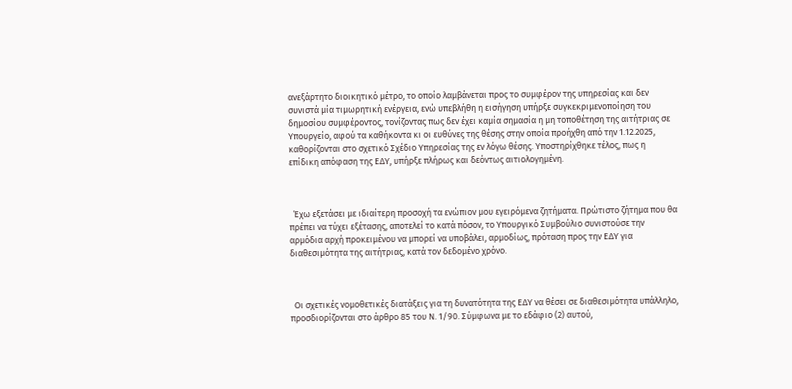ανεξάρτητο διοικητικό μέτρο, το οποίο λαμβάνεται προς το συμφέρον της υπηρεσίας και δεν συνιστά μία τιμωρητική ενέργεια, ενώ υπεβλήθη η εισήγηση υπήρξε συγκεκριμενοποίηση του δημοσίου συμφέροντος, τονίζοντας πως δεν έχει καμία σημασία η μη τοποθέτηση της αιτήτριας σε Υπουργείο, αφού τα καθήκοντα κι οι ευθύνες της θέσης στην οποία προήχθη από την 1.12.2025, καθορίζονται στο σχετικό Σχέδιο Υπηρεσίας της εν λόγω θέσης. Υποστηρίχθηκε τέλος, πως η επίδικη απόφαση της ΕΔΥ, υπήρξε πλήρως και δεόντως αιτιολογημένη.



  Έχω εξετάσει με ιδιαίτερη προσοχή τα ενώπιον μου εγειρόμενα ζητήματα. Πρώτιστο ζήτημα που θα πρέπει να τύχει εξέτασης, αποτελεί το κατά πόσον, το Υπουργικό Συμβούλιο συνιστούσε την αρμόδια αρχή προκειμένου να μπορεί να υποβάλει, αρμοδίως, πρόταση προς την ΕΔΥ για διαθεσιμότητα της αιτήτριας, κατά τον δεδομένο χρόνο.



  Οι σχετικές νομοθετικές διατάξεις για τη δυνατότητα της ΕΔΥ να θέσει σε διαθεσιμότητα υπάλληλο, προσδιορίζονται στο άρθρο 85 του Ν. 1/90. Σύμφωνα με το εδάφιο (2) αυτού,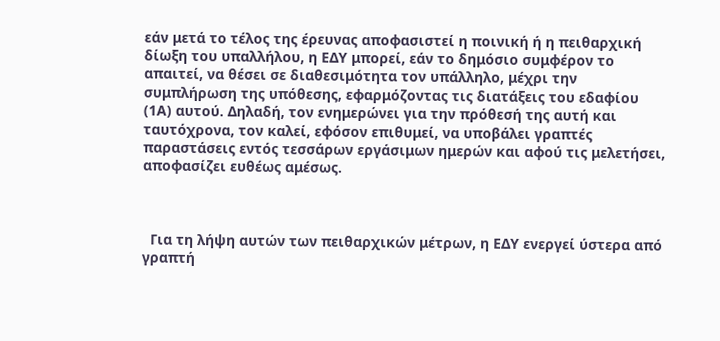εάν μετά το τέλος της έρευνας αποφασιστεί η ποινική ή η πειθαρχική δίωξη του υπαλλήλου, η ΕΔΥ μπορεί, εάν το δημόσιο συμφέρον το απαιτεί, να θέσει σε διαθεσιμότητα τον υπάλληλο, μέχρι την συμπλήρωση της υπόθεσης, εφαρμόζοντας τις διατάξεις του εδαφίου (1Α) αυτού. Δηλαδή, τον ενημερώνει για την πρόθεσή της αυτή και ταυτόχρονα, τον καλεί, εφόσον επιθυμεί, να υποβάλει γραπτές παραστάσεις εντός τεσσάρων εργάσιμων ημερών και αφού τις μελετήσει, αποφασίζει ευθέως αμέσως.



  Για τη λήψη αυτών των πειθαρχικών μέτρων, η ΕΔΥ ενεργεί ύστερα από γραπτή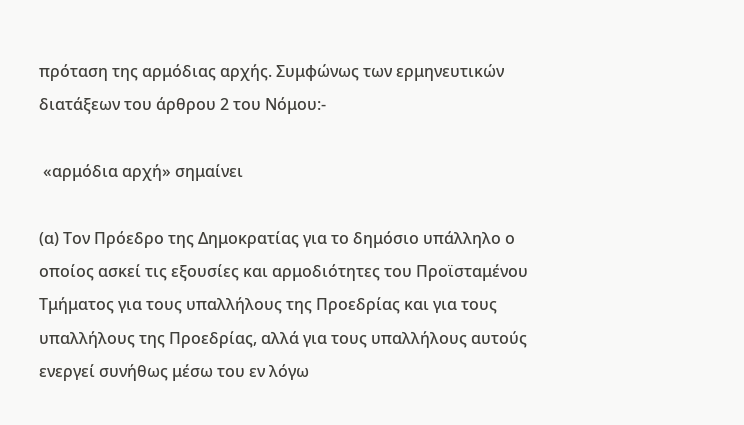πρόταση της αρμόδιας αρχής. Συμφώνως των ερμηνευτικών διατάξεων του άρθρου 2 του Νόμου:-

 «αρμόδια αρχή» σημαίνει

(α) Τον Πρόεδρο της Δημοκρατίας για το δημόσιο υπάλληλο ο οποίος ασκεί τις εξουσίες και αρμοδιότητες του Προϊσταμένου Τμήματος για τους υπαλλήλους της Προεδρίας και για τους υπαλλήλους της Προεδρίας, αλλά για τους υπαλλήλους αυτούς ενεργεί συνήθως μέσω του εν λόγω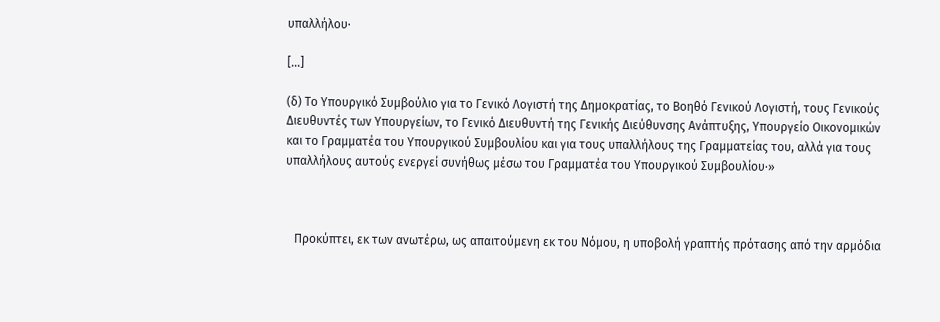υπαλλήλου∙

[…]

(δ) Το Υπουργικό Συμβούλιο για το Γενικό Λογιστή της Δημοκρατίας, το Βοηθό Γενικού Λογιστή, τους Γενικούς Διευθυντές των Υπουργείων, το Γενικό Διευθυντή της Γενικής Διεύθυνσης Ανάπτυξης, Υπουργείο Οικονομικών και το Γραμματέα του Υπουργικού Συμβουλίου και για τους υπαλλήλους της Γραμματείας του, αλλά για τους υπαλλήλους αυτούς ενεργεί συνήθως μέσω του Γραμματέα του Υπουργικού Συμβουλίου∙»



   Προκύπτει, εκ των ανωτέρω, ως απαιτούμενη εκ του Νόμου, η υποβολή γραπτής πρότασης από την αρμόδια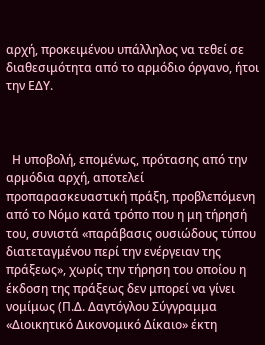αρχή, προκειμένου υπάλληλος να τεθεί σε διαθεσιμότητα από το αρμόδιο όργανο, ήτοι την ΕΔΥ.



  Η υποβολή, επομένως, πρότασης από την αρμόδια αρχή, αποτελεί προπαρασκευαστική πράξη, προβλεπόμενη από το Νόμο κατά τρόπο που η μη τήρησή του, συνιστά «παράβασις ουσιώδους τύπου διατεταγμένου περί την ενέργειαν της πράξεως», χωρίς την τήρηση του οποίου η έκδοση της πράξεως δεν μπορεί να γίνει νομίμως (Π.Δ. Δαγτόγλου Σύγγραμμα «Διοικητικό Δικονομικό Δίκαιο» έκτη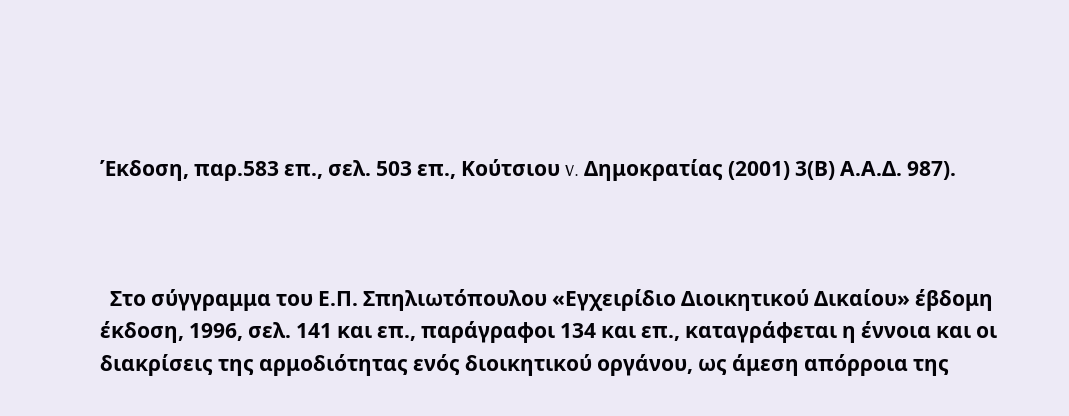Έκδοση, παρ.583 επ., σελ. 503 επ., Κούτσιου v. Δημοκρατίας (2001) 3(Β) Α.Α.Δ. 987).



  Στο σύγγραμμα του Ε.Π. Σπηλιωτόπουλου «Εγχειρίδιο Διοικητικού Δικαίου» έβδομη έκδοση, 1996, σελ. 141 και επ., παράγραφοι 134 και επ., καταγράφεται η έννοια και οι διακρίσεις της αρμοδιότητας ενός διοικητικού οργάνου, ως άμεση απόρροια της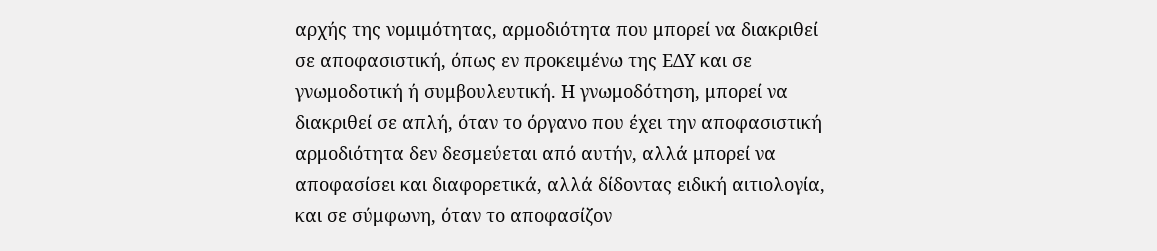αρχής της νομιμότητας, αρμοδιότητα που μπορεί να διακριθεί σε αποφασιστική, όπως εν προκειμένω της ΕΔΥ και σε γνωμοδοτική ή συμβουλευτική. Η γνωμοδότηση, μπορεί να διακριθεί σε απλή, όταν το όργανο που έχει την αποφασιστική αρμοδιότητα δεν δεσμεύεται από αυτήν, αλλά μπορεί να αποφασίσει και διαφορετικά, αλλά δίδοντας ειδική αιτιολογία, και σε σύμφωνη, όταν το αποφασίζον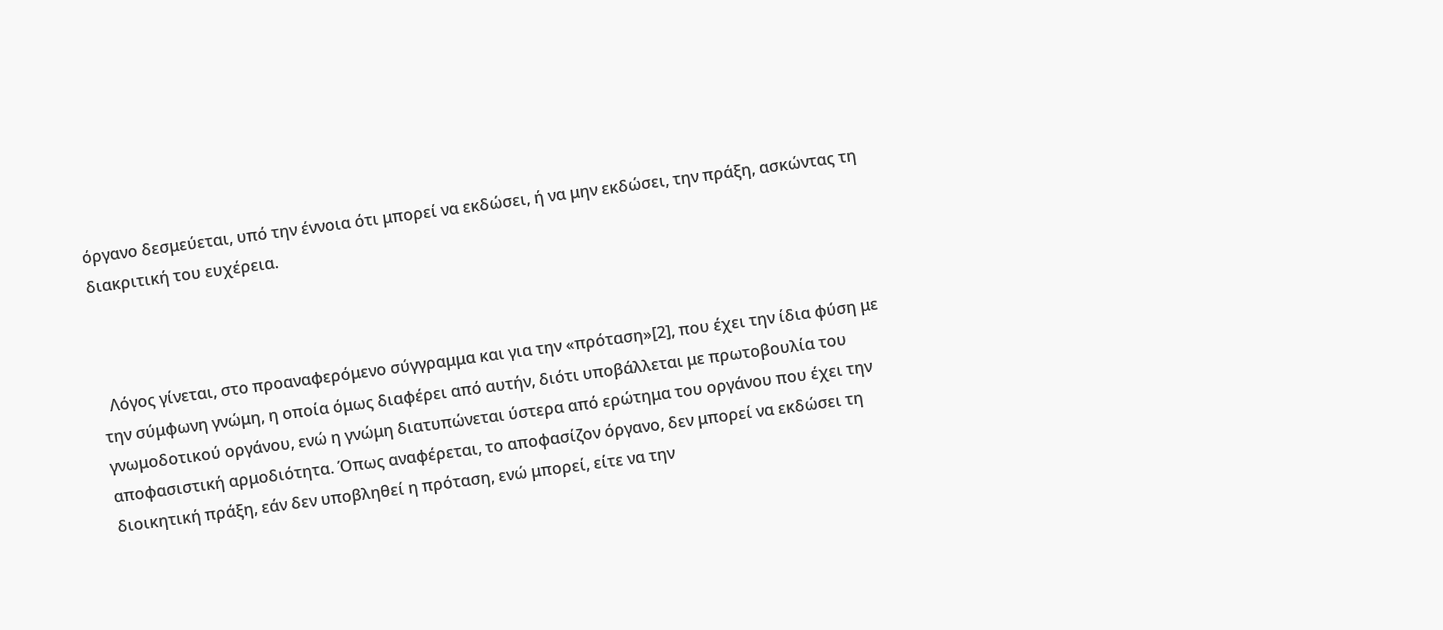όργανο δεσμεύεται, υπό την έννοια ότι μπορεί να εκδώσει, ή να μην εκδώσει, την πράξη, ασκώντας τη διακριτική του ευχέρεια.



  Λόγος γίνεται, στο προαναφερόμενο σύγγραμμα και για την «πρόταση»[2], που έχει την ίδια φύση με την σύμφωνη γνώμη, η οποία όμως διαφέρει από αυτήν, διότι υποβάλλεται με πρωτοβουλία του γνωμοδοτικού οργάνου, ενώ η γνώμη διατυπώνεται ύστερα από ερώτημα του οργάνου που έχει την αποφασιστική αρμοδιότητα. Όπως αναφέρεται, το αποφασίζον όργανο, δεν μπορεί να εκδώσει τη διοικητική πράξη, εάν δεν υποβληθεί η πρόταση, ενώ μπορεί, είτε να την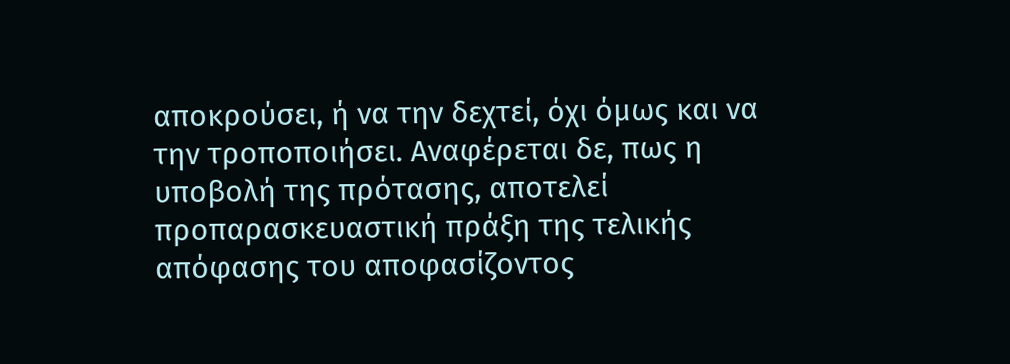αποκρούσει, ή να την δεχτεί, όχι όμως και να την τροποποιήσει. Αναφέρεται δε, πως η υποβολή της πρότασης, αποτελεί προπαρασκευαστική πράξη της τελικής απόφασης του αποφασίζοντος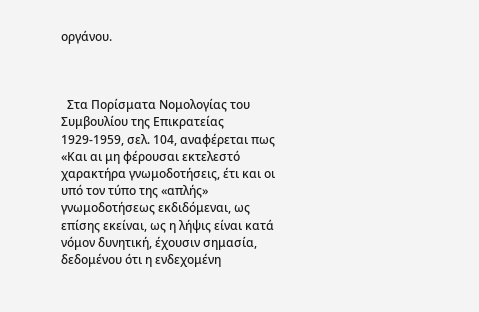οργάνου.



  Στα Πορίσματα Νομολογίας του Συμβουλίου της Επικρατείας 1929-1959, σελ. 104, αναφέρεται πως «Και αι μη φέρουσαι εκτελεστό χαρακτήρα γνωμοδοτήσεις, έτι και οι υπό τον τύπο της «απλής» γνωμοδοτήσεως εκδιδόμεναι, ως επίσης εκείναι, ως η λήψις είναι κατά νόμον δυνητική, έχουσιν σημασία, δεδομένου ότι η ενδεχομένη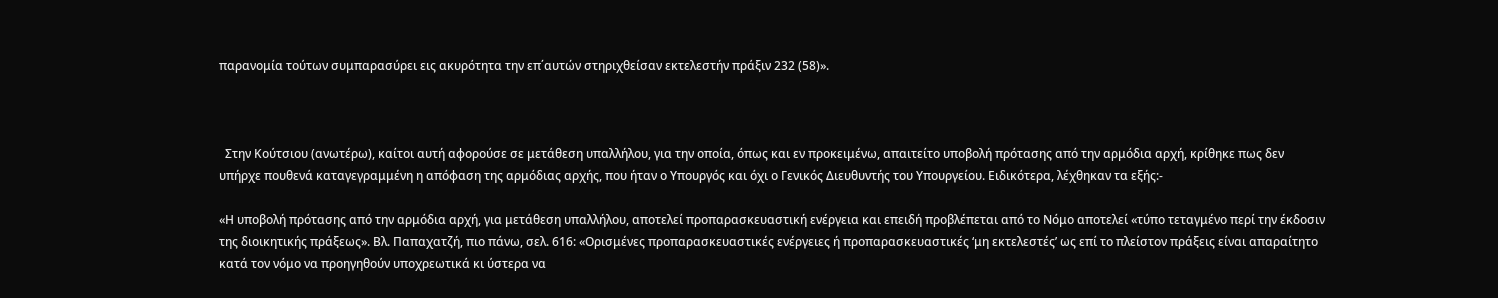παρανομία τούτων συμπαρασύρει εις ακυρότητα την επ΄αυτών στηριχθείσαν εκτελεστήν πράξιν 232 (58)».



  Στην Κούτσιου (ανωτέρω), καίτοι αυτή αφορούσε σε μετάθεση υπαλλήλου, για την οποία, όπως και εν προκειμένω, απαιτείτο υποβολή πρότασης από την αρμόδια αρχή, κρίθηκε πως δεν υπήρχε πουθενά καταγεγραμμένη η απόφαση της αρμόδιας αρχής, που ήταν ο Υπουργός και όχι ο Γενικός Διευθυντής του Υπουργείου. Ειδικότερα, λέχθηκαν τα εξής:-

«Η υποβολή πρότασης από την αρμόδια αρχή, για μετάθεση υπαλλήλου, αποτελεί προπαρασκευαστική ενέργεια και επειδή προβλέπεται από το Νόμο αποτελεί «τύπο τεταγμένο περί την έκδοσιν της διοικητικής πράξεως». Βλ. Παπαχατζή, πιο πάνω, σελ. 616: «Ορισμένες προπαρασκευαστικές ενέργειες ή προπαρασκευαστικές ‘μη εκτελεστές’ ως επί το πλείστον πράξεις είναι απαραίτητο κατά τον νόμο να προηγηθούν υποχρεωτικά κι ύστερα να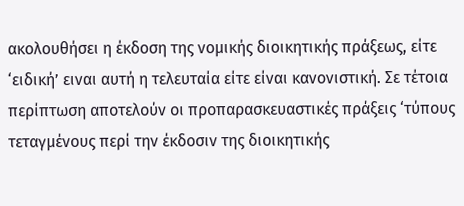ακολουθήσει η έκδοση της νομικής διοικητικής πράξεως, είτε ‘ειδική’ ειναι αυτή η τελευταία είτε είναι κανονιστική. Σε τέτοια περίπτωση αποτελούν οι προπαρασκευαστικές πράξεις ‘τύπους τεταγμένους περί την έκδοσιν της διοικητικής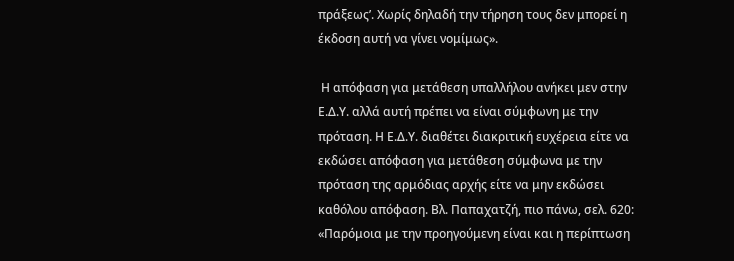πράξεως’. Χωρίς δηλαδή την τήρηση τους δεν μπορεί η έκδοση αυτή να γίνει νομίμως».

 Η απόφαση για μετάθεση υπαλλήλου ανήκει μεν στην Ε.Δ.Υ. αλλά αυτή πρέπει να είναι σύμφωνη με την πρόταση. Η Ε.Δ.Υ. διαθέτει διακριτική ευχέρεια είτε να εκδώσει απόφαση για μετάθεση σύμφωνα με την πρόταση της αρμόδιας αρχής είτε να μην εκδώσει καθόλου απόφαση. Βλ. Παπαχατζή, πιο πάνω, σελ. 620: «Παρόμοια με την προηγούμενη είναι και η περίπτωση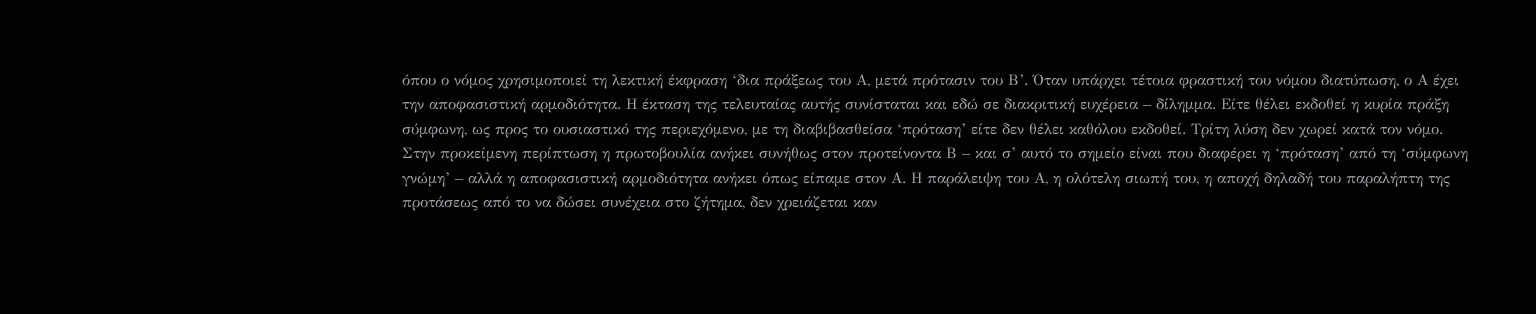όπου ο νόμος χρησιμοποιεί τη λεκτική έκφραση ‘δια πράξεως του Α, μετά πρότασιν του Β’. Όταν υπάρχει τέτοια φραστική του νόμου διατύπωση, ο Α έχει την αποφασιστική αρμοδιότητα. Η έκταση της τελευταίας αυτής συνίσταται και εδώ σε διακριτική ευχέρεια – δίλημμα. Είτε θέλει εκδοθεί η κυρία πράξη σύμφωνη, ως προς το ουσιαστικό της περιεχόμενο, με τη διαβιβασθείσα ‘πρόταση’ είτε δεν θέλει καθόλου εκδοθεί. Τρίτη λύση δεν χωρεί κατά τον νόμο. Στην προκείμενη περίπτωση η πρωτοβουλία ανήκει συνήθως στον προτείνοντα Β – και σ’ αυτό το σημείο είναι που διαφέρει η ‘πρόταση’ από τη ‘σύμφωνη γνώμη’ – αλλά η αποφασιστική αρμοδιότητα ανήκει όπως είπαμε στον Α. Η παράλειψη του Α, η ολότελη σιωπή του, η αποχή δηλαδή του παραλήπτη της προτάσεως από το να δώσει συνέχεια στο ζήτημα, δεν χρειάζεται καν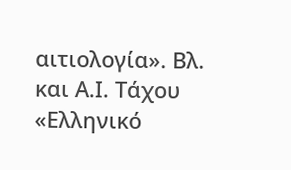αιτιολογία». Βλ. και Α.Ι. Τάχου «Ελληνικό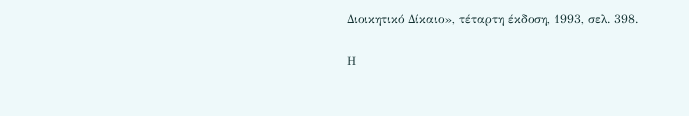Διοικητικό Δίκαιο», τέταρτη έκδοση, 1993, σελ. 398.

Η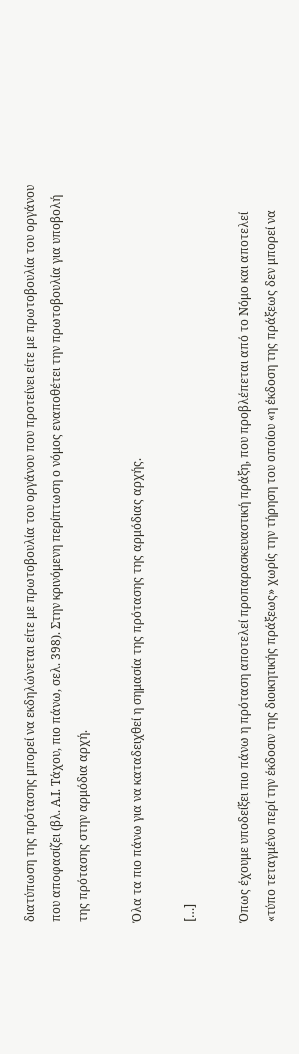διατύπωση της πρότασης μπορεί να εκδηλώνεται είτε με πρωτοβουλία του οργάνου που προτείνει είτε με πρωτοβουλία του οργάνου που αποφασίζει (βλ. Α.Ι. Τάχου, πιο πάνω, σελ. 398). Στην κρινόμενη περίπτωση ο νόμος εναποθέτει την πρωτοβουλία για υποβολή της πρότασης στην αρμόδια αρχή.

Όλα τα πιο πάνω για να καταδειχθεί η σημασία της πρότασης της αρμόδιας αρχής.

[…]

Όπως έχουμε υποδείξει πιο πάνω η πρόταση αποτελεί προπαρασκευαστική πράξη, που προβλέπεται από το Νόμο και αποτελεί «τύπο τεταγμένο περί την έκδοσιν της διοικητικής πράξεως» χωρίς την τήρηση του οποίου «η έκδοση της πράξεως δεν μπορεί να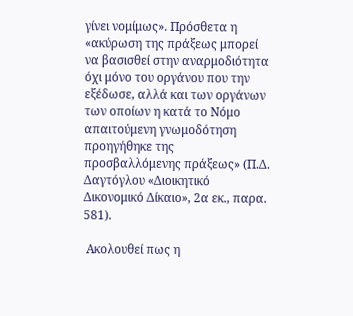γίνει νομίμως». Πρόσθετα η «ακύρωση της πράξεως μπορεί να βασισθεί στην αναρμοδιότητα όχι μόνο του οργάνου που την εξέδωσε, αλλά και των οργάνων των οποίων η κατά το Νόμο απαιτούμενη γνωμοδότηση προηγήθηκε της προσβαλλόμενης πράξεως» (Π.Δ. Δαγτόγλου «Διοικητικό Δικονομικό Δίκαιο», 2α εκ., παρα. 581).

 Ακολουθεί πως η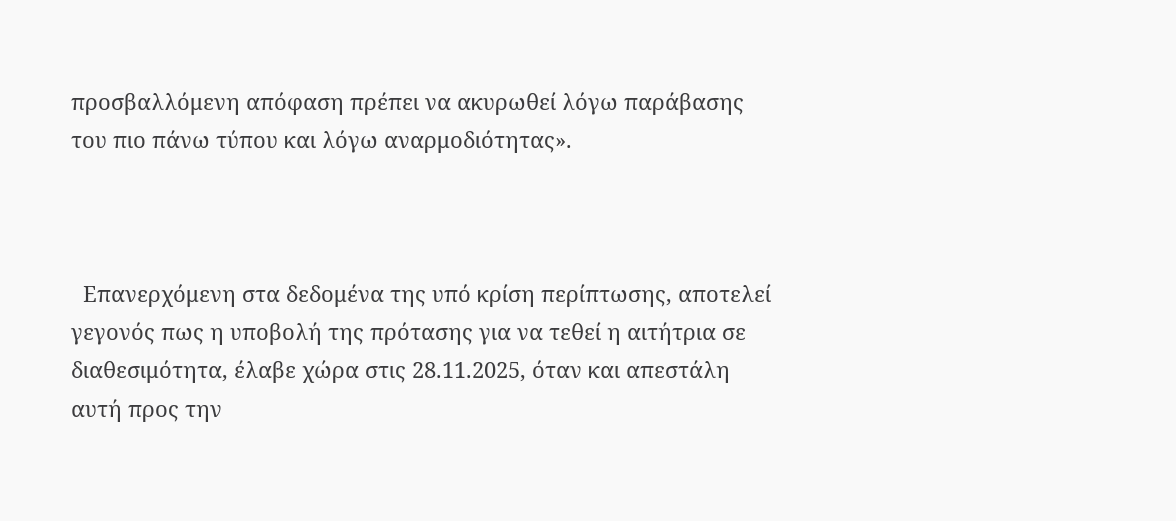προσβαλλόμενη απόφαση πρέπει να ακυρωθεί λόγω παράβασης του πιο πάνω τύπου και λόγω αναρμοδιότητας».



  Επανερχόμενη στα δεδομένα της υπό κρίση περίπτωσης, αποτελεί γεγονός πως η υποβολή της πρότασης για να τεθεί η αιτήτρια σε διαθεσιμότητα, έλαβε χώρα στις 28.11.2025, όταν και απεστάλη αυτή προς την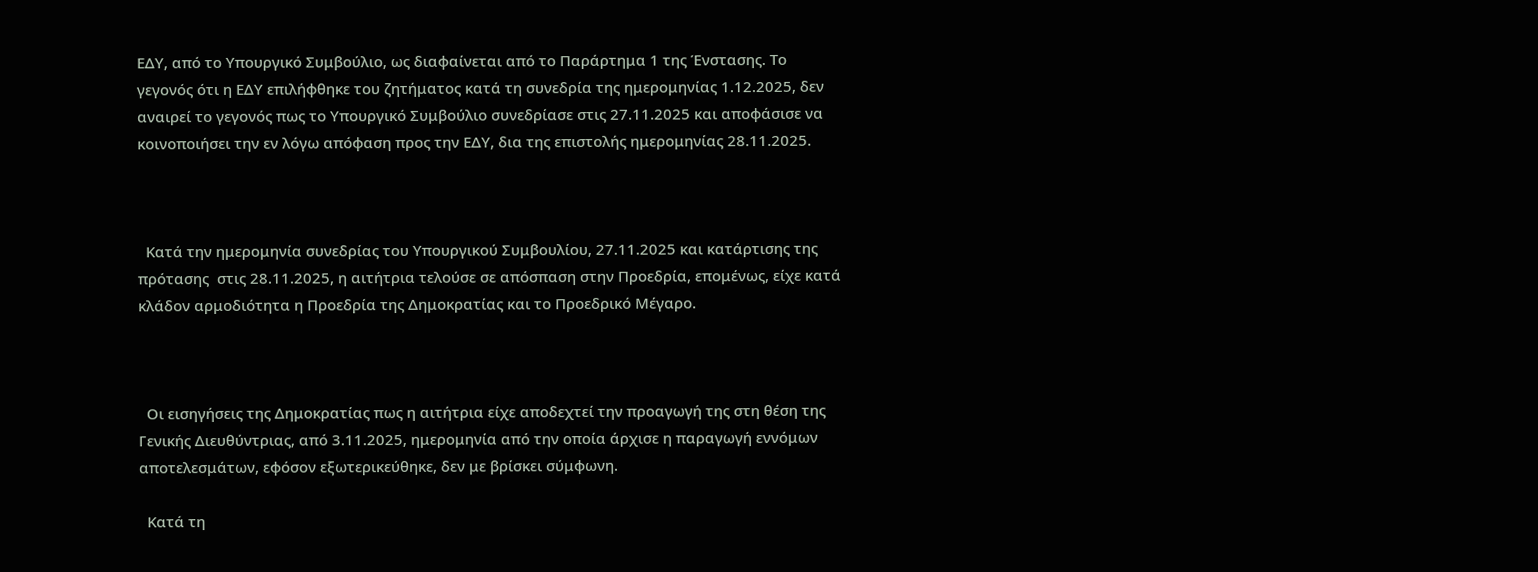ΕΔΥ, από το Υπουργικό Συμβούλιο, ως διαφαίνεται από το Παράρτημα 1 της Ένστασης. Το γεγονός ότι η ΕΔΥ επιλήφθηκε του ζητήματος κατά τη συνεδρία της ημερομηνίας 1.12.2025, δεν αναιρεί το γεγονός πως το Υπουργικό Συμβούλιο συνεδρίασε στις 27.11.2025 και αποφάσισε να κοινοποιήσει την εν λόγω απόφαση προς την ΕΔΥ, δια της επιστολής ημερομηνίας 28.11.2025.



  Κατά την ημερομηνία συνεδρίας του Υπουργικού Συμβουλίου, 27.11.2025 και κατάρτισης της πρότασης  στις 28.11.2025, η αιτήτρια τελούσε σε απόσπαση στην Προεδρία, επομένως, είχε κατά κλάδον αρμοδιότητα η Προεδρία της Δημοκρατίας και το Προεδρικό Μέγαρο.



  Οι εισηγήσεις της Δημοκρατίας πως η αιτήτρια είχε αποδεχτεί την προαγωγή της στη θέση της Γενικής Διευθύντριας, από 3.11.2025, ημερομηνία από την οποία άρχισε η παραγωγή εννόμων αποτελεσμάτων, εφόσον εξωτερικεύθηκε, δεν με βρίσκει σύμφωνη.

  Κατά τη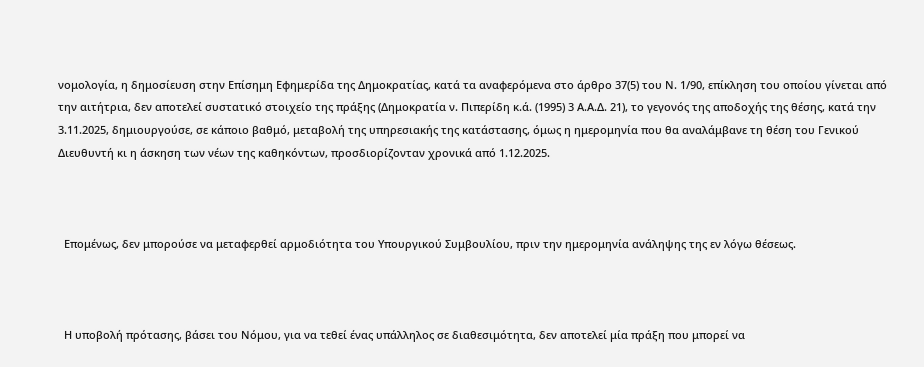νομολογία, η δημοσίευση στην Επίσημη Εφημερίδα της Δημοκρατίας, κατά τα αναφερόμενα στο άρθρο 37(5) του Ν. 1/90, επίκληση του οποίου γίνεται από την αιτήτρια, δεν αποτελεί συστατικό στοιχείο της πράξης (Δημοκρατία ν. Πιπερίδη κ.ά. (1995) 3 Α.Α.Δ. 21), το γεγονός της αποδοχής της θέσης, κατά την 3.11.2025, δημιουργούσε, σε κάποιο βαθμό, μεταβολή της υπηρεσιακής της κατάστασης, όμως η ημερομηνία που θα αναλάμβανε τη θέση του Γενικού Διευθυντή κι η άσκηση των νέων της καθηκόντων, προσδιορίζονταν χρονικά από 1.12.2025.



  Επομένως, δεν μπορούσε να μεταφερθεί αρμοδιότητα του Υπουργικού Συμβουλίου, πριν την ημερομηνία ανάληψης της εν λόγω θέσεως.



  Η υποβολή πρότασης, βάσει του Νόμου, για να τεθεί ένας υπάλληλος σε διαθεσιμότητα, δεν αποτελεί μία πράξη που μπορεί να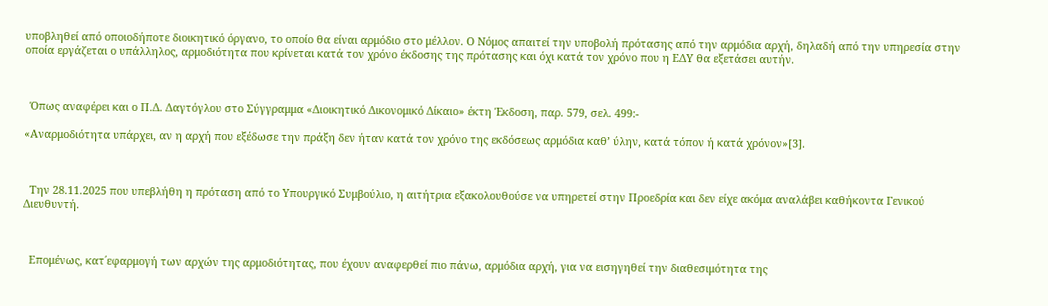υποβληθεί από οποιοδήποτε διοικητικό όργανο, το οποίο θα είναι αρμόδιο στο μέλλον. Ο Νόμος απαιτεί την υποβολή πρότασης από την αρμόδια αρχή, δηλαδή από την υπηρεσία στην οποία εργάζεται ο υπάλληλος, αρμοδιότητα που κρίνεται κατά τον χρόνο έκδοσης της πρότασης και όχι κατά τον χρόνο που η ΕΔΥ θα εξετάσει αυτήν.



  Όπως αναφέρει και ο Π.Δ. Δαγτόγλου στο Σύγγραμμα «Διοικητικό Δικονομικό Δίκαιο» έκτη Έκδοση, παρ. 579, σελ. 499:-

«Αναρμοδιότητα υπάρχει, αν η αρχή που εξέδωσε την πράξη δεν ήταν κατά τον χρόνο της εκδόσεως αρμόδια καθ’ ύλην, κατά τόπον ή κατά χρόνον»[3].



  Την 28.11.2025 που υπεβλήθη η πρόταση από το Υπουργικό Συμβούλιο, η αιτήτρια εξακολουθούσε να υπηρετεί στην Προεδρία και δεν είχε ακόμα αναλάβει καθήκοντα Γενικού Διευθυντή.



  Επομένως, κατ΄εφαρμογή των αρχών της αρμοδιότητας, που έχουν αναφερθεί πιο πάνω, αρμόδια αρχή, για να εισηγηθεί την διαθεσιμότητα της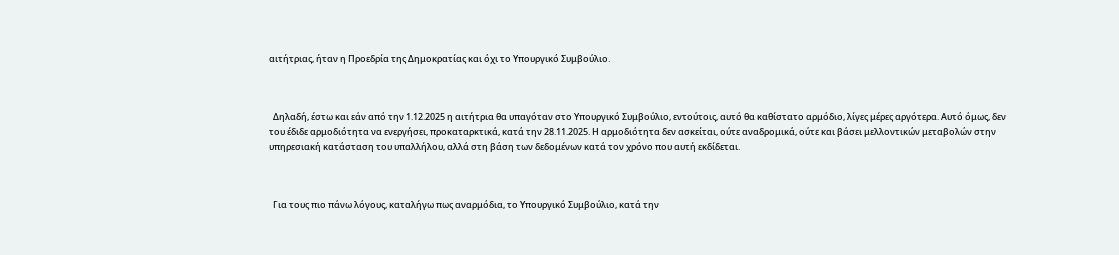αιτήτριας, ήταν η Προεδρία της Δημοκρατίας και όχι το Υπουργικό Συμβούλιο.



  Δηλαδή, έστω και εάν από την 1.12.2025 η αιτήτρια θα υπαγόταν στο Υπουργικό Συμβούλιο, εντούτοις, αυτό θα καθίστατο αρμόδιο, λίγες μέρες αργότερα. Αυτό όμως, δεν του έδιδε αρμοδιότητα να ενεργήσει, προκαταρκτικά, κατά την 28.11.2025. Η αρμοδιότητα δεν ασκείται, ούτε αναδρομικά, ούτε και βάσει μελλοντικών μεταβολών στην υπηρεσιακή κατάσταση του υπαλλήλου, αλλά στη βάση των δεδομένων κατά τον χρόνο που αυτή εκδίδεται.



  Για τους πιο πάνω λόγους, καταλήγω πως αναρμόδια, το Υπουργικό Συμβούλιο, κατά την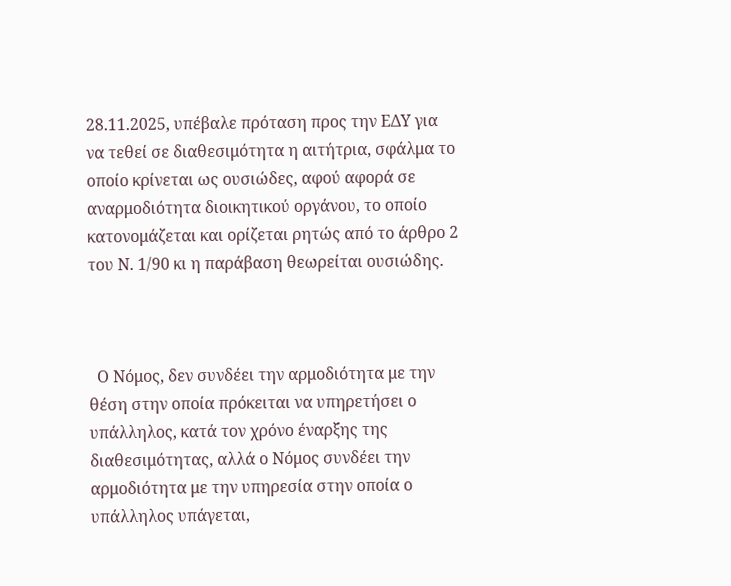28.11.2025, υπέβαλε πρόταση προς την ΕΔΥ για να τεθεί σε διαθεσιμότητα η αιτήτρια, σφάλμα το οποίο κρίνεται ως ουσιώδες, αφού αφορά σε αναρμοδιότητα διοικητικού οργάνου, το οποίο κατονομάζεται και ορίζεται ρητώς από το άρθρο 2 του Ν. 1/90 κι η παράβαση θεωρείται ουσιώδης.



  Ο Νόμος, δεν συνδέει την αρμοδιότητα με την θέση στην οποία πρόκειται να υπηρετήσει ο υπάλληλος, κατά τον χρόνο έναρξης της διαθεσιμότητας, αλλά ο Νόμος συνδέει την αρμοδιότητα με την υπηρεσία στην οποία ο υπάλληλος υπάγεται,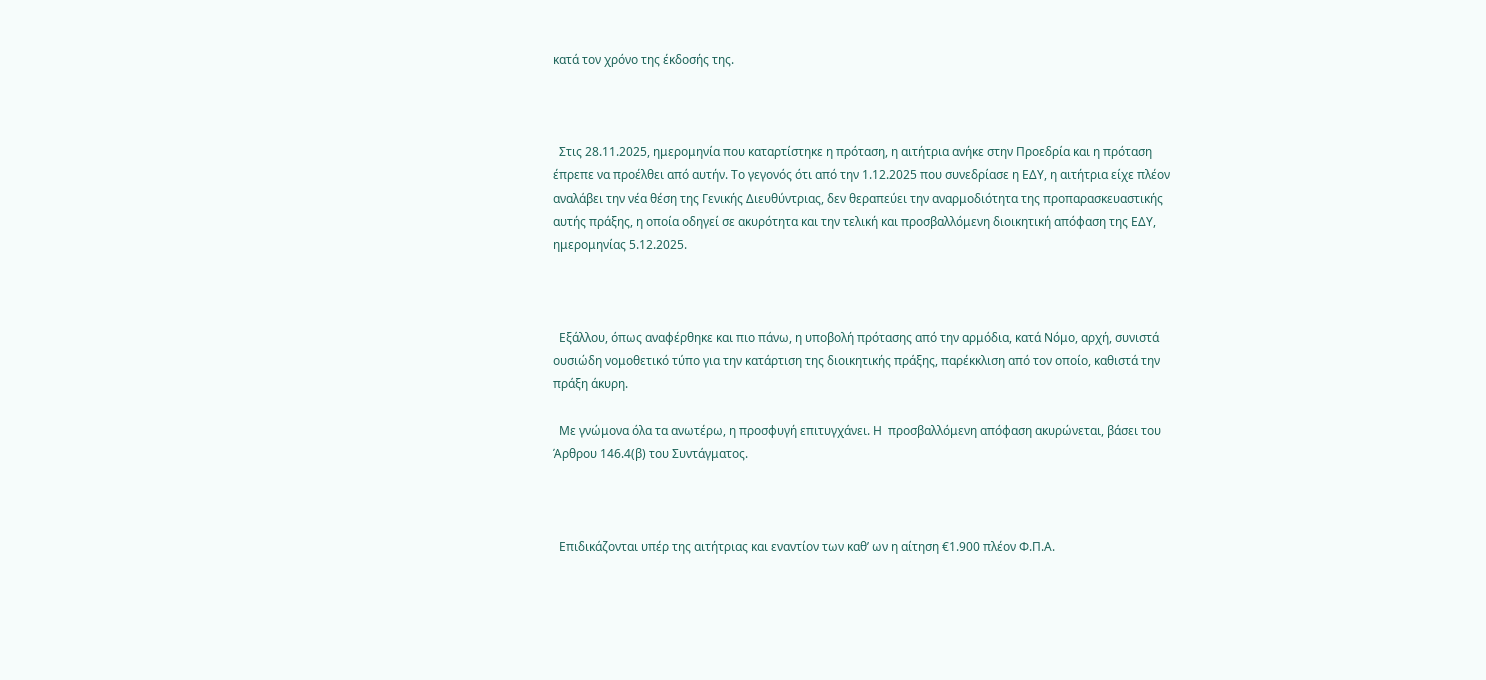κατά τον χρόνο της έκδοσής της.



  Στις 28.11.2025, ημερομηνία που καταρτίστηκε η πρόταση, η αιτήτρια ανήκε στην Προεδρία και η πρόταση έπρεπε να προέλθει από αυτήν. Το γεγονός ότι από την 1.12.2025 που συνεδρίασε η ΕΔΥ, η αιτήτρια είχε πλέον αναλάβει την νέα θέση της Γενικής Διευθύντριας, δεν θεραπεύει την αναρμοδιότητα της προπαρασκευαστικής αυτής πράξης, η οποία οδηγεί σε ακυρότητα και την τελική και προσβαλλόμενη διοικητική απόφαση της ΕΔΥ, ημερομηνίας 5.12.2025.



  Εξάλλου, όπως αναφέρθηκε και πιο πάνω, η υποβολή πρότασης από την αρμόδια, κατά Νόμο, αρχή, συνιστά ουσιώδη νομοθετικό τύπο για την κατάρτιση της διοικητικής πράξης, παρέκκλιση από τον οποίο, καθιστά την πράξη άκυρη.

  Με γνώμονα όλα τα ανωτέρω, η προσφυγή επιτυγχάνει. Η  προσβαλλόμενη απόφαση ακυρώνεται, βάσει του Άρθρου 146.4(β) του Συντάγματος.



  Επιδικάζονται υπέρ της αιτήτριας και εναντίον των καθ’ ων η αίτηση €1.900 πλέον Φ.Π.Α.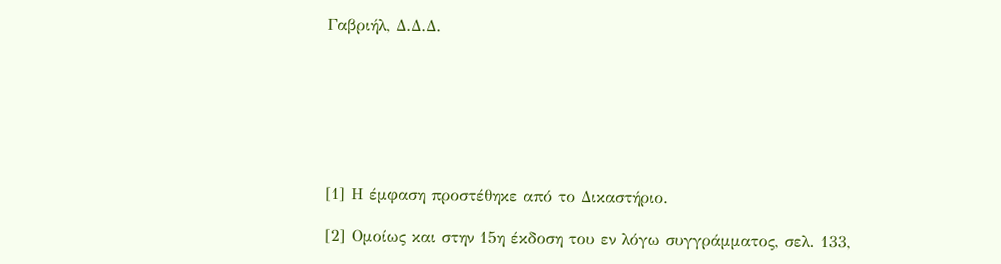Γαβριήλ, Δ.Δ.Δ.







[1] Η έμφαση προστέθηκε από το Δικαστήριο.

[2] Ομοίως και στην 15η έκδοση του εν λόγω συγγράμματος, σελ. 133,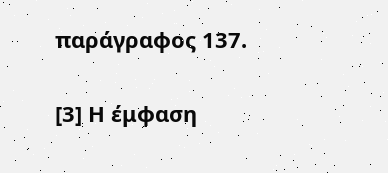παράγραφος 137.

[3] Η έμφαση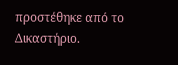προστέθηκε από το Δικαστήριο.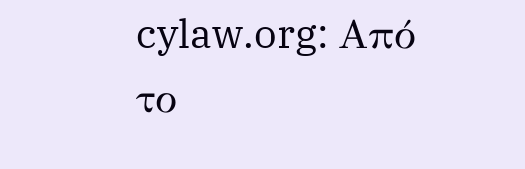cylaw.org: Από το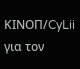ΚΙΝOΠ/CyLii για τον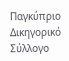Παγκύπριο Δικηγορικό Σύλλογο